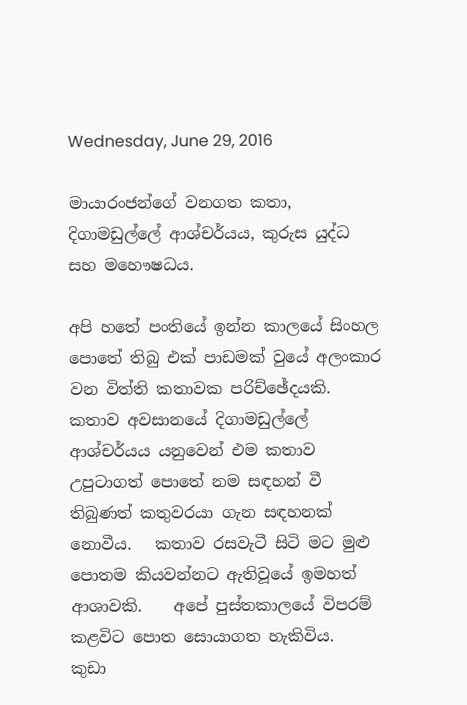Wednesday, June 29, 2016

මායාරංජන්ගේ වනගත කතා, දිගාමඩුල්ලේ ආශ්චර්යය, කුරුස යුද්ධ සහ මහෞෂධය.

අපි හතේ පංතියේ ඉන්න කාලයේ සිංහල පොතේ තිබු එක් පාඩමක් වුයේ අලංකාර වන විත්ති කතාවක පරිච්ඡේදයකි.   කතාව අවසානයේ දිගාමඩුල්ලේ ආශ්චර්යය යනුවෙන් එම කතාව උපුටාගත් පොතේ නම සඳහන් වී තිබුණත් කතුවරයා ගැන සඳහනක් නොවීය.   කතාව රසවැටී සිටි මට මුළු පොතම කියවන්නට ඇතිවූයේ ඉමහත් ආශාවකි.    අපේ පුස්තකාලයේ විපරම් කළවිට පොත සොයාගත හැකිවිය.   කුඩා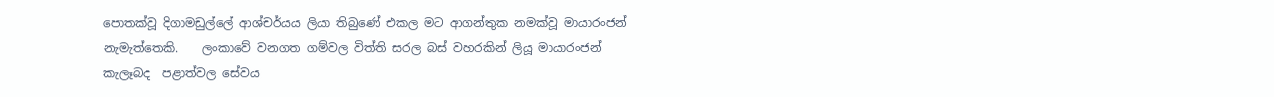පොතක්වූ දිගාමඩුල්ලේ ආශ්චර්යය ලියා තිබුණේ එකල මට ආගන්තුක නමක්වූ මායාරංජන් නැමැත්තෙකි.    ලංකාවේ වනගත ගම්වල විත්ති සරල බස් වහරකින් ලියූ මායාරංජන් කැලෑබද  පළාත්වල සේවය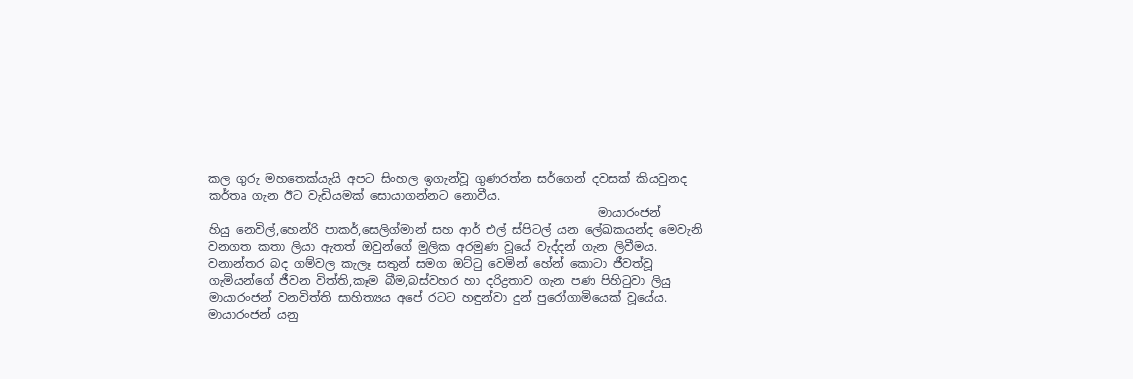කල ගුරු මහතෙක්යැයි අපට සිංහල ඉගැන්වූ ගුණරත්න සර්ගෙන් දවසක් කියවුනද කර්තෘ ගැන ඊට වැඩියමක් සොයාගන්නට නොවීය.
                                                                 මායාරංජන්
හියු නෙවිල්,හෙන්රි පාකර්,සෙලිග්මාන් සහ ආර් එල් ස්පිටල් යන ලේඛකයන්ද මෙවැනි වනගත කතා ලියා ඇතත් ඔවුන්ගේ මුලික අරමුණ වූයේ වැද්දන් ගැන ලිවීමය.   වනාන්තර බද ගම්වල කැලෑ සතුන් සමග ඔට්ටු වෙමින් හේන් කොටා ජීවත්වූ ගැමියන්ගේ ජීවන විත්ති,කෑම බීම,බස්වහර හා දරිද්‍රතාව ගැන පණ පිහිටුවා ලියු මායාරංජන් වනවිත්ති සාහිත්‍යය අපේ රටට හඳුන්වා දුන් පුරෝගාමියෙක් වූයේය.   මායාරංජන් යනු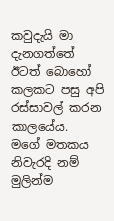කවුදැයි මා දැනගත්තේ   ඊටත් බොහෝ කලකට පසු අපි රස්සාවල් කරන කාලයේය.    මගේ මතකය නිවැරදි නම් මුලින්ම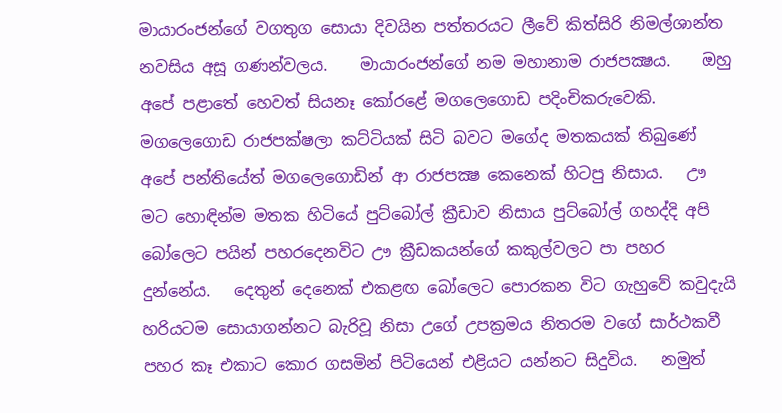මායාරංජන්ගේ වගතුග සොයා දිවයින පත්තරයට ලීවේ කිත්සිරි නිමල්ශාන්ත නවසිය අසූ ගණන්වලය.    මායාරංජන්ගේ නම මහානාම රාජපක්‍ෂය.    ඔහු අපේ පළාතේ හෙවත් සියනෑ කෝරළේ මගලෙගොඩ පදිංචිකරුවෙකි.    මගලෙගොඩ රාජපක්ෂලා කට්ටියක් සිටි බවට මගේද මතකයක් තිබුණේ අපේ පන්තියේත් මගලෙගොඩින් ආ රාජපක්‍ෂ කෙනෙක් හිටපු නිසාය.   ඌ මට හොඳින්ම මතක හිටියේ පුට්බෝල් ක්‍රීඩාව නිසාය පුට්බෝල් ගහද්දි අපි බෝලෙට පයින් පහරදෙනවිට ඌ ක්‍රීඩකයන්ගේ කකුල්වලට පා පහර දුන්නේය.   දෙතුන් දෙනෙක් එකළඟ බෝලෙට පොරකන විට ගැහුවේ කවුදැයි හරියටම සොයාගන්නට බැරිවූ නිසා උගේ උපක්‍රමය නිතරම වගේ සාර්ථකවී පහර කෑ එකාට කොර ගසමින් පිටියෙන් එළියට යන්නට සිදුවිය.   නමුත්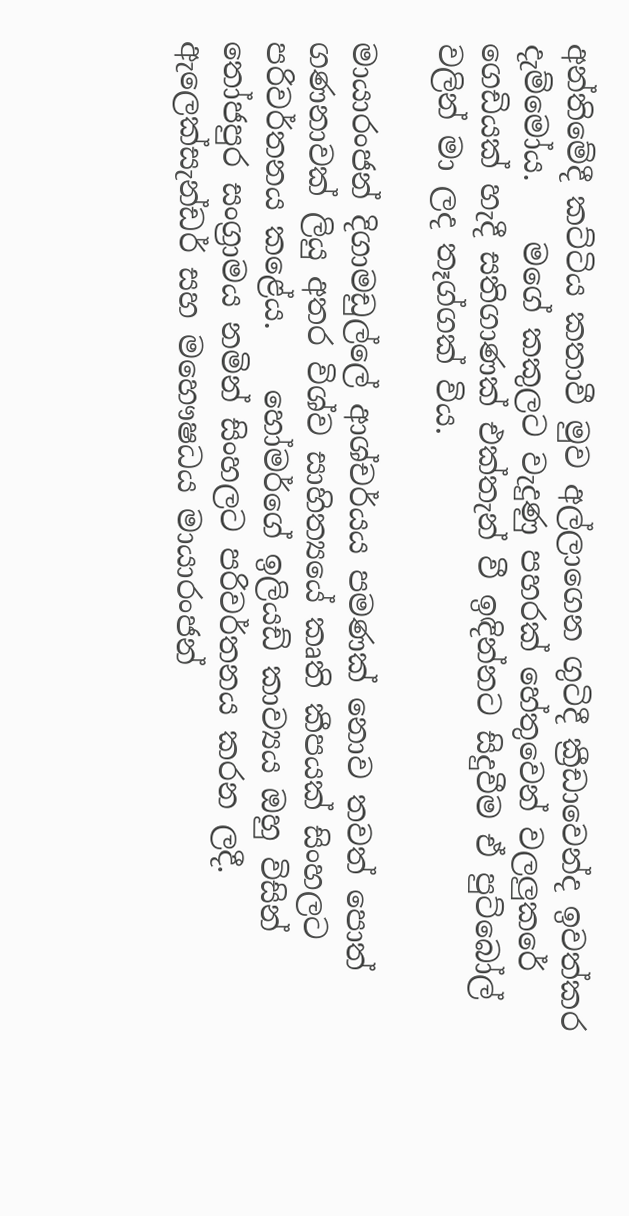අන්තිමේදී කට්ටිය කතාවී මුව අල්ලාගෙන ගුටිදී ක්‍රීඩාවෙන්ද ඉවත්කර දැම්මෝය.    මගේ කකුලට වැදුණු පහරක් හේතුවෙන් වලලුකරේ ගෙඩියක් හැදී සතිගාණක් එක්තැන් වී ඉඳින්නට සිදුවීම ඒ පුට්බෝල් වලින් මා ලද තෑග්ගක් විය.

මායාරංජන් දිගාමඩුල්ලේ ආශ්චර්යය පමණක් නොව තවත් පොත් ගණනාවක් ලියු අතර විශ්ව සාහිත්‍යයේ කෘති කීපයක් සිංහලට පරිවර්තනය කළේය.    හෝමර්ගේ ඉලියඩ් කාව්‍යය ඔහු විසින් තෝජපුර සංග්‍රාමය නමින් සිංහලට පරිවර්තනය කරන ලදී.    ඇලෙක්සැන්ඩර් සහ මහෞෂධය මායාරංජන්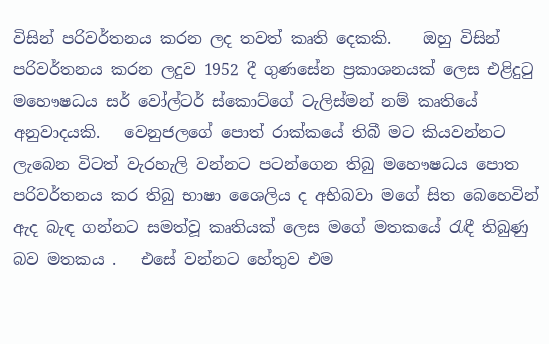විසින් පරිවර්තනය කරන ලද තවත් කෘති දෙකකි.    ඔහු විසින් පරිවර්තනය කරන ලදුව 1952 දී ගුණසේන ප්‍රකාශනයක් ලෙස එළිදුටු මහෞෂධය සර් වෝල්ටර් ස්කොට්ගේ ටැලිස්මන් නම් කෘතියේ අනුවාදයකි.   වෙනුජලගේ පොත් රාක්කයේ තිබී මට කියවන්නට ලැබෙන විටත් වැරහැලි වන්නට පටන්ගෙන තිබු මහෞෂධය පොත පරිවර්තනය කර තිබු භාෂා ශෛලිය ද අභිබවා මගේ සිත බෙහෙවින් ඇද බැඳ ගන්නට සමත්වූ කෘතියක් ලෙස මගේ මතකයේ රැඳී තිබුණු බව මතකය .   එසේ වන්නට හේතුව එම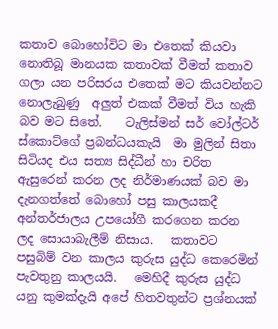කතාව බොහෝවිට මා එතෙක් කියවා නොතිබූ මානයක කතාවක් වීමත් කතාව ගලා යන පරිසරය එතෙක් මට කියවන්නට නොලැබුණු  අලුත් එකක් වීමත් විය හැකි බව මට සිතේ.    ටැලිස්මන් සර් වෝල්ටර් ස්කොට්ගේ ප්‍රබන්ධයකැයි  මා මුලින් සිතා සිටියද එය සත්‍ය සිද්ධීන් හා චරිත ඇසුරෙන් කරන ලද නිර්මාණයක් බව මා දැනගත්තේ බොහෝ පසු කාලයකදී අන්තර්ජාලය උපයෝගී කරගෙන කරන ලද සොයාබැලීම් නිසාය.   කතාවට පසුබිම් වන කාලය කුරුස යුද්ධ කෙරෙමින් පැවතුනු කාලයයි.   මෙහිදී කුරුස යුද්ධ යනු කුමක්දැයි අපේ හිතවතුන්ට ප්‍රශ්නයක්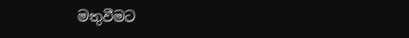මතුවීමට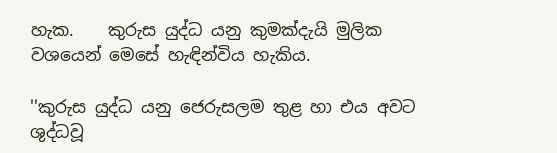හැක.    කුරුස යුද්ධ යනු කුමක්දැයි මුලික වශයෙන් මෙසේ හැඳින්විය හැකිය.

''කුරුස යුද්ධ යනු ජෙරුසලම තුළ හා එය අවට ශුද්ධවූ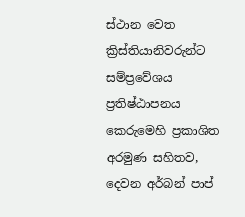ස්ථාන වෙත ක්‍රිස්තියානිවරුන්ට සම්ප්‍රවේශය ප්‍රතිෂ්ඨාපනය කෙරුමෙහි ප්‍රකාශිත අරමුණ සහිතව, දෙවන අර්බන් පාප්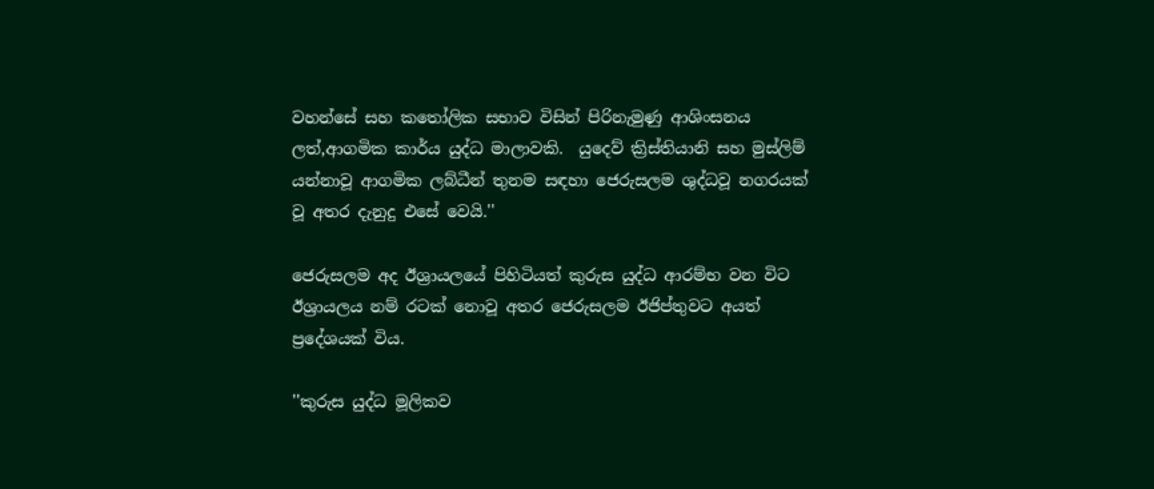වහන්සේ සහ කතෝලික සභාව විසින් පිරිනැමුණු ආශිංසනය ලත්,ආගමික කාර්ය යුද්ධ මාලාවකි.  යුදෙව් ක්‍රිස්තියානි සහ මුස්ලිම් යන්නාවූ ආගමික ලබ්ධීන් තුනම සඳහා ජෙරුසලම ශුද්ධවූ නගරයක් වූ අතර දැනුදු එසේ වෙයි.''

ජෙරුසලම අද ඊශ්‍රායලයේ පිහිටියත් කුරුස යුද්ධ ආරම්භ වන විට ඊශ්‍රායලය නම් රටක් නොවූ අතර ජෙරුසලම ඊජිප්තුවට අයත් ප්‍රදේශයක් විය.

''කුරුස යුද්ධ මූලිකව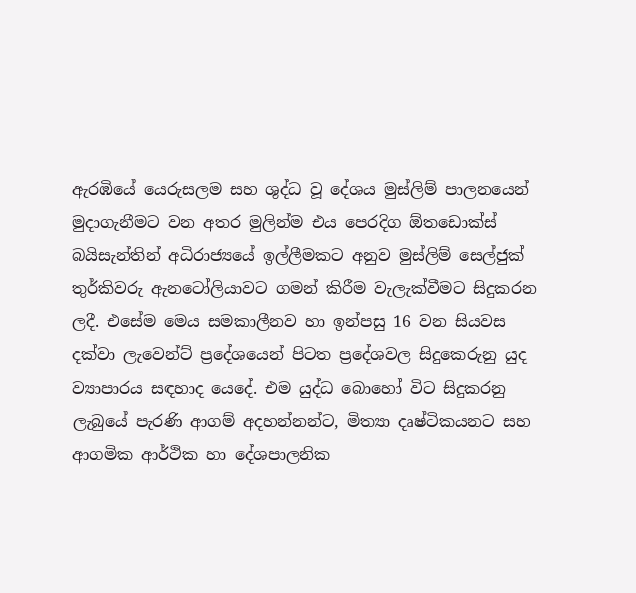ඇරඹියේ යෙරුසලම සහ ශුද්ධ වූ දේශය මුස්ලිම් පාලනයෙන් මුදාගැනීමට වන අතර මුලින්ම එය පෙරදිග ඕතඩොක්ස් බයිසැන්තින් අධිරාජ්‍යයේ ඉල්ලීමකට අනුව මුස්ලිම් සෙල්ජුක් තුර්කිවරු ඇනටෝලියාවට ගමන් කිරීම වැලැක්වීමට සිදුකරන ලදී. එසේම මෙය සමකාලීනව හා ඉන්පසු 16 වන සියවස දක්වා ලැවෙන්ට් ප්‍රදේශයෙන් පිටත ප්‍රදේශවල සිදුකෙරුනු යුද ව්‍යාපාරය සඳහාද යෙදේ. එම යුද්ධ බොහෝ විට සිදුකරනු ලැබුයේ පැරණි ආගම් අදහන්නන්ට, මිත්‍යා දෘෂ්ටිකයනට සහ ආගමික ආර්ථික හා දේශපාලනික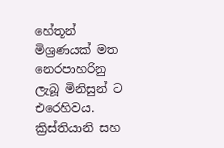හේතූන් මිශ්‍රණයක් මත නෙරපාහරිනු ලැබූ මිනිසුන් ට එරෙහිවය. ක්‍රිස්තියානි සහ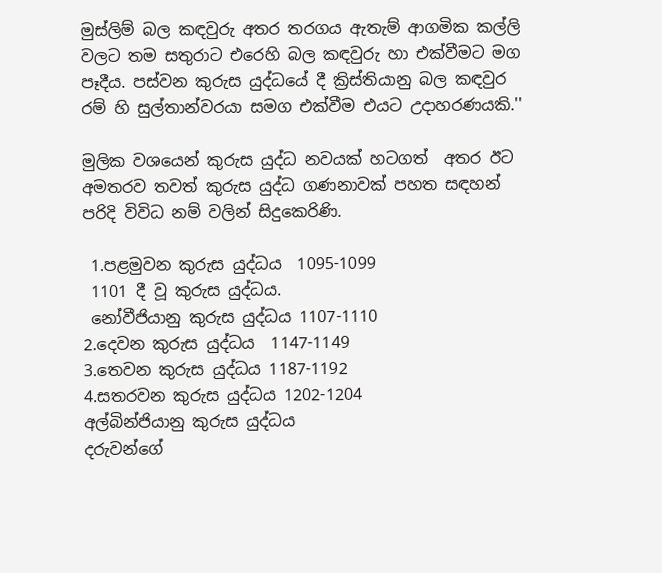මුස්ලිම් බල කඳවුරු අතර තරගය ඇතැම් ආගමික කල්ලි වලට තම සතුරාට එරෙහි බල කඳවුරු හා එක්වීමට මග පෑදීය. පස්වන කුරුස යුද්ධයේ දී ක්‍රිස්තියානු බල කඳවුර රම් හි සුල්තාන්වරයා සමග එක්වීම එයට උදාහරණයකි.''

මුලික වශයෙන් කුරුස යුද්ධ නවයක් හටගත්  අතර ඊට අමතරව තවත් කුරුස යුද්ධ ගණනාවක් පහත සඳහන් පරිදි විවිධ නම් වලින් සිදුකෙරිණි.

 1.පළමුවන කුරුස යුද්ධය  1095-1099
 1101 දී වූ කුරුස යුද්ධය.
 නෝවීජියානු කුරුස යුද්ධය 1107-1110
2.දෙවන කුරුස යුද්ධය  1147-1149
3.තෙවන කුරුස යුද්ධය 1187-1192
4.සතරවන කුරුස යුද්ධය 1202-1204
අල්බින්ජියානු කුරුස යුද්ධය
දරුවන්ගේ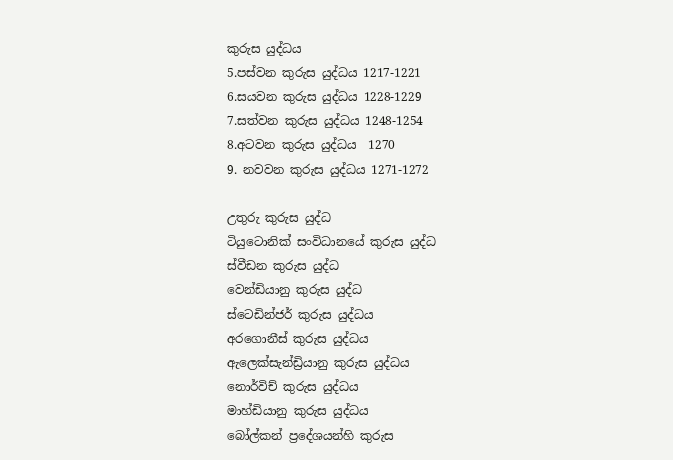කුරුස යුද්ධය
5.පස්වන කුරුස යුද්ධය 1217-1221
6.සයවන කුරුස යුද්ධය 1228-1229
7.සත්වන කුරුස යුද්ධය 1248-1254
8.අටවන කුරුස යුද්ධය  1270
9. නවවන කුරුස යුද්ධය 1271-1272

උතුරු කුරුස යුද්ධ
ටියුටොනික් සංවිධානයේ කුරුස යුද්ධ
ස්වීඩන කුරුස යුද්ධ
වෙන්ඩියානු කුරුස යුද්ධ
ස්ටෙඩින්ජර් කුරුස යුද්ධය
අරගොනීස් කුරුස යුද්ධය
ඇලෙක්සැන්ඩ්‍රියානු කුරුස යුද්ධය
නොර්විච් කුරුස යුද්ධය
මාහ්ඩියානු කුරුස යුද්ධය
බෝල්කන් ප්‍රදේශයන්හි කුරුස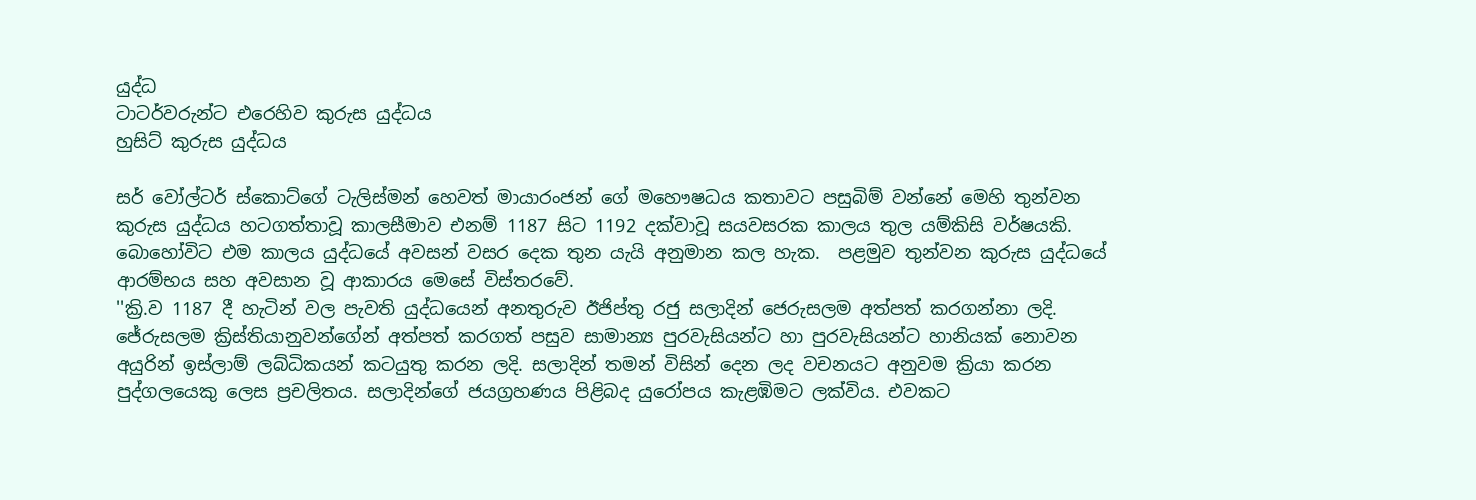යුද්ධ
ටාටර්වරුන්ට එරෙහිව කුරුස යුද්ධය
හුසිට් කුරුස යුද්ධය

සර් වෝල්ටර් ස්කොට්ගේ ටැලිස්මන් හෙවත් මායාරංජන් ගේ මහෞෂධය කතාවට පසුබිම් වන්නේ මෙහි තුන්වන කුරුස යුද්ධය හටගත්තාවූ කාලසීමාව එනම් 1187 සිට 1192 දක්වාවූ සයවසරක කාලය තුල යම්කිසි වර්ෂයකි.  බොහෝවිට එම කාලය යුද්ධයේ අවසන් වසර දෙක තුන යැයි අනුමාන කල හැක.  පළමුව තුන්වන කුරුස යුද්ධයේ  ආරම්භය සහ අවසාන වූ ආකාරය මෙසේ විස්තරවේ.
''ක්‍රි.ව 1187 දී හැටින් වල පැවති යුද්ධයෙන් අනතුරුව ඊජිප්තු රජු සලාදින් ජෙරුසලම අත්පත් කරගන්නා ලදි. ජේරුසලම ක්‍රිස්තියානුවන්ගේන් අත්පත් කරගත් පසුව සාමාන්‍ය පුරවැසියන්ට හා පුරවැසියන්ට හානියක් නොවන අයුරින් ඉස්ලාම් ලබ්ධිකයන් කටයුතු කරන ලදි. සලාදින් තමන් විසින් දෙන ලද වචනයට අනුවම ක්‍රියා කරන පුද්ගලයෙකු ලෙස ප්‍රචලිතය. සලාදින්ගේ ජයග්‍රහණය පිළිබද යුරෝපය කැළඹිමට ලක්විය. එවකට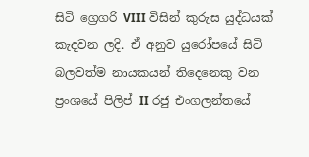සිටි ග්‍රෙගරි VIII විසින් කුරුස යුද්ධයක් කැදවන ලදි. ඒ අනුව යුරෝපයේ සිටි බලවත්ම නායකයන් තිදෙනෙකු වන ප්‍රංශයේ පිලිප් II රජු එංගලන්තයේ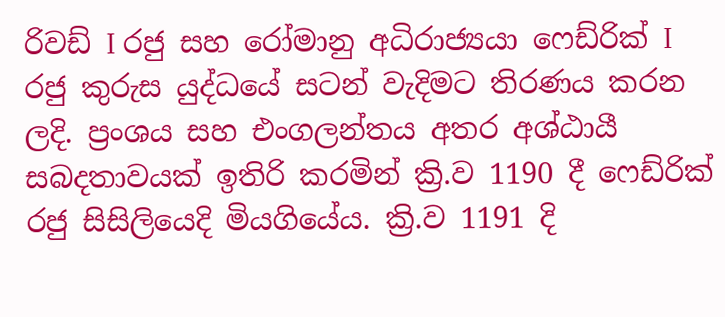රිවඩ් I රජු සහ රෝමානු අධිරාජ්‍යයා ෆෙඩ්රික් I රජු කුරුස යුද්ධයේ සටන් වැදිමට තිරණය කරන ලදි. ප්‍රංශය සහ එංගලන්තය අතර අශ්ඨායී සබදතාවයක් ඉතිරි කරමින් ක්‍රි.ව 1190 දී ෆෙඩ්රික් රජු සිසිලියෙදි මියගියේය. ක්‍රි.ව 1191 දි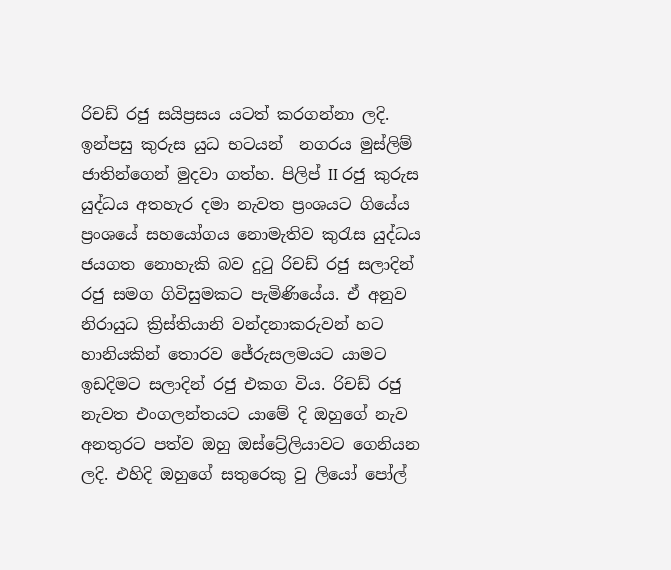රිචඩ් රජු සයිප්‍රසය යටත් කරගන්නා ලදි. ඉන්පසු කුරුස යුධ භටයන්  නගරය මුස්ලිම් ජාතින්ගෙන් මුදවා ගත්හ. පිලිප් II රජු කුරුස යුද්ධය අතහැර දමා නැවත ප්‍රංශයට ගියේය ප්‍රංශයේ සහයෝගය නොමැතිව කුරැස යුද්ධය ජයගත නොහැකි බව දුටු රිචඩ් රජු සලාදින් රජු සමග ගිවිසුමකට පැමිණියේය. ඒ අනුව නිරායුධ ක්‍රිස්තියානි වන්දනාකරුවන් හට හානියකින් තොරව ජේරුසලමයට යාමට ඉඩදිමට සලාදින් රජු එකග විය. රිචඩ් රජු නැවත එංගලන්තයට යාමේ දි ඔහුගේ නැව අනතුරට පත්ව ඔහු ඔස්ට්‍රේලියාවට ගෙනියන ලදි. එහිදි ඔහුගේ සතු‍රෙකු වු ලියෝ පෝල්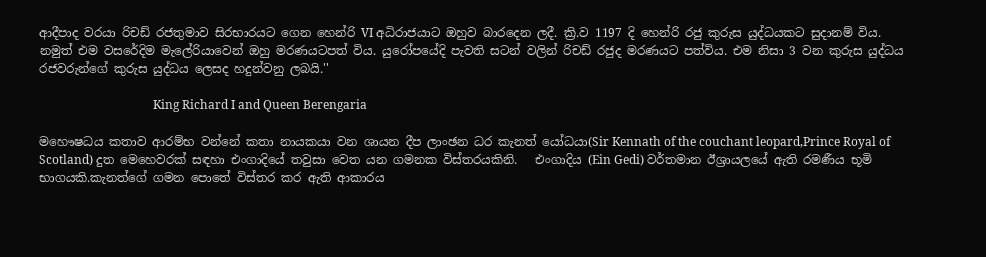ආදීපාද වරයා රිචඩ් රජතුමාව සිරභාරයට ගෙන ‍හෙන්රි VI අධිරාජයාට ඔහුව බාරදෙන ලදී. ක්‍රි.ව 1197 දි හෙන්රි රජු කුරුස යුද්ධයකට සුදානම් විය. නමුත් එම වසරේදිම මැලේරියාවෙන් ඔහු මරණයටපත් විය. යුරෝපයේදි පැවති සටන් වලින් රිචඩ් රජුද මරණයට පත්විය. එම නිසා 3 වන කුරුස යුද්ධය රජවරුන්ගේ කුරුස යුද්ධය ලෙසද හදුන්වනු ලබයි.''

                                      King Richard I and Queen Berengaria

මහෞෂධය කතාව ආරම්භ වන්නේ කතා නායකයා වන ශායන දීප ලාංඡන ධර කැනත් යෝධයා(Sir Kennath of the couchant leopard,Prince Royal of Scotland) දුත මෙහෙවරක් සඳහා එංගාදියේ තවුසා වෙත යන ගමනක විස්තරයකිනි.   එංගාදිය (Ein Gedi) වර්තමාන ඊශ්‍රායලයේ ඇති රමණීය භූමි භාගයකි.කැනත්ගේ ගමන පොතේ විස්තර කර ඇති ආකාරය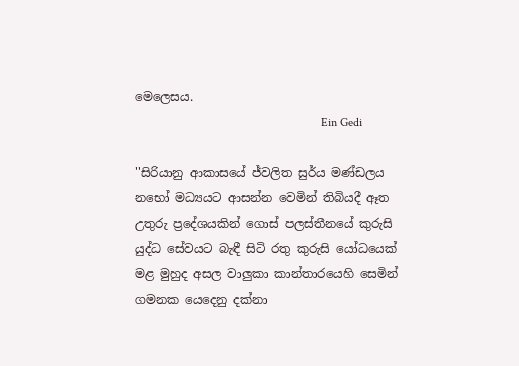මෙලෙසය.
                                                              Ein Gedi

''සිරියානු ආකාසයේ ජ්වලිත සුර්ය මණ්ඩලය නභෝ මධ්‍යයට ආසන්න වෙමින් තිබියදී ඈත උතුරු ප්‍රදේශයකින් ගොස් පලස්තීනයේ කුරුසි යුද්ධ සේවයට බැඳී සිටි රතු කුරුසි යෝධයෙක් මළ මුහුද අසල වාලුකා කාන්තාරයෙහි සෙමින් ගමනක යෙදෙනු දක්නා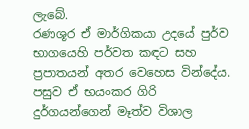ලැබේ.
රණශූර ඒ මාර්ගිකයා උදයේ පුර්ව භාගයෙහි පර්වත කඳට සහ ප්‍රපාතයන් අතර වෙහෙස වින්දේය.  පසුව ඒ භයංකර ගිරි දුර්ගයන්ගෙන් මෑත්ව විශාල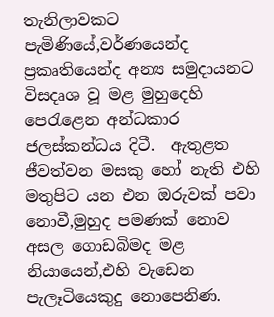තැනිලාවකට පැමිණියේ,වර්ණයෙන්ද ප්‍රකෘතියෙන්ද අන්‍ය සමුදායනට විසදෘශ වූ මළ මුහුදෙහි පෙරැළෙන අන්ධකාර ජලස්කන්ධය දිටී.  ඇතුළත ජීවත්වන මසකු හෝ නැති එහි මතුපිට යන එන ඔරුවක් පවා නොවී,මුහුද පමණක් නොව අසල ගොඩබිමද මළ නියායෙන්,එහි වැඩෙන පැලෑටියෙකුදු නොපෙනිණ.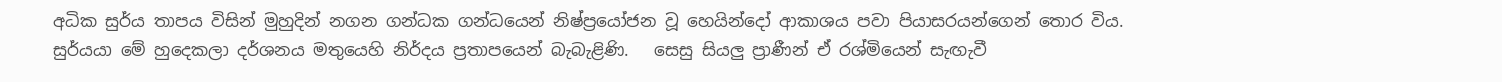අධික සුර්ය තාපය විසින් මුහුදින් නගන ගන්ධක ගන්ධයෙන් නිෂ්ප්‍රයෝජන වූ හෙයින්දෝ ආකාශය පවා පියාසරයන්ගෙන් තොර විය.
සුර්යයා මේ හුදෙකලා දර්ශනය මතුයෙහි නිර්දය ප්‍රතාපයෙන් බැබැළිණි.   සෙසු සියලු ප්‍රාණීන් ඒ රශ්මියෙන් සැඟැවී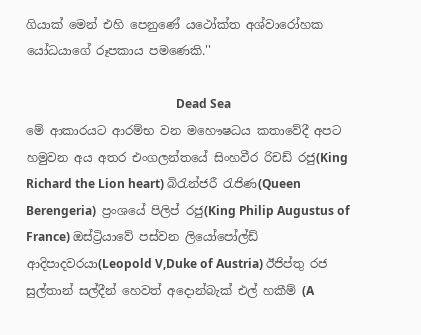ගියාක් මෙන් එහි පෙනුණේ යථෝක්ත අශ්වාරෝහක යෝධයාගේ රූපකාය පමණෙකි.''

                                                  Dead Sea
මේ ආකාරයට ආරම්භ වන මහෞෂධය කතාවේදී අපට හමුවන අය අතර එංගලන්තයේ සිංහවීර රිචඩ් රජු(King Richard the Lion heart) බිරැන්ජරී රැජිණ(Queen Berengeria)  ප්‍රංශයේ පිලිප් රජු(King Philip Augustus of France) ඔස්ට්‍රියාවේ පස්වන ලියෝපෝල්ඩ් ආදිපාදවරයා(Leopold V,Duke of Austria) ඊජිප්තු රජ සුල්තාන් සල්දීන් හෙවත් අදොන්බැක් එල් හකීම් (A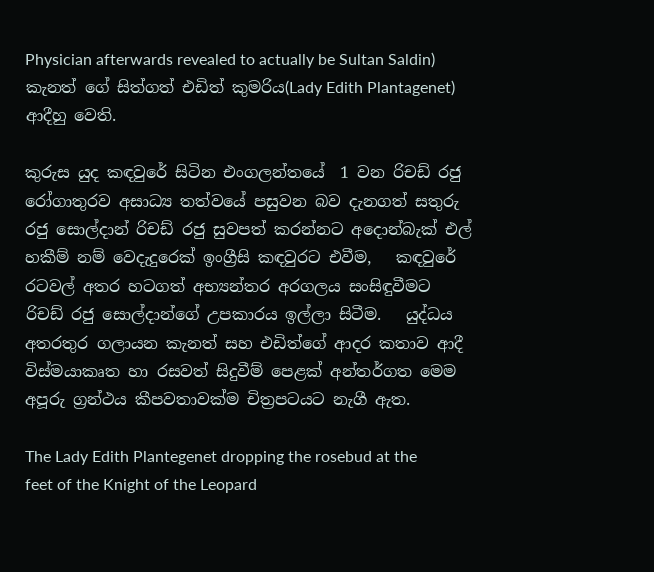Physician afterwards revealed to actually be Sultan Saldin) කැනත් ගේ සිත්ගත් එඩිත් කුමරිය(Lady Edith Plantagenet) ආදීහු වෙති.

කුරුස යුද කඳවුරේ සිටින එංගලන්තයේ  1 වන රිචඩ් රජු රෝගාතුරව අසාධ්‍ය තත්වයේ පසුවන බව දැනගත් සතුරු රජු සොල්දාන් රිචඩ් රජු සුවපත් කරන්නට අදොන්බැක් එල් හකීම් නම් වෙදැදුරෙක් ඉංග්‍රීසි කඳවුරට එවීම,   කඳවුරේ රටවල් අතර හටගත් අභ්‍යන්තර අරගලය සංසිඳුවීමට රිචඩ් රජු සොල්දාන්ගේ උපකාරය ඉල්ලා සිටීම.   යුද්ධය අතරතුර ගලායන කැනත් සහ එඩිත්ගේ ආදර කතාව ආදී විස්මයාකෘත හා රසවත් සිදුවීම් පෙළක් අන්තර්ගත මෙම අපූරු ග්‍රන්ථය කීපවතාවක්ම චිත්‍රපටයට නැගී ඇත.

The Lady Edith Plantegenet dropping the rosebud at the feet of the Knight of the Leopard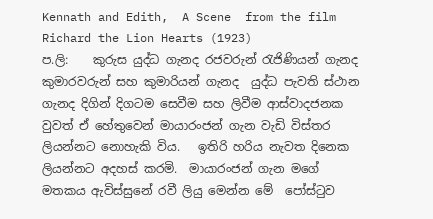Kennath and Edith,  A Scene  from the film Richard the Lion Hearts (1923)
ප.ලි:    කුරුස යුද්ධ ගැනද රජවරුන් රැජිණියන් ගැනද කුමාරවරුන් සහ කුමාරියන් ගැනද  යුද්ධ පැවති ස්ථාන ගැනද දිගින් දිගටම සෙවීම සහ ලිවීම ආස්වාදජනක වුවත් ඒ හේතුවෙන් මායාරංජන් ගැන වැඩි විස්තර ලියන්නට නොහැකි විය.   ඉතිරි හරිය නැවත දිනෙක ලියන්නට අදහස් කරමි.  මායාරංජන් ගැන මගේ මතකය ඇවිස්සුනේ රවී ලියු මෙන්න මේ  පෝස්ටුව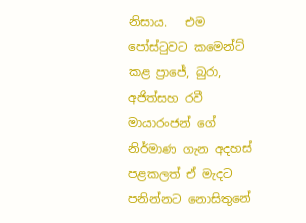නිසාය.   එම පෝස්ටුවට කමෙන්ට් කළ ප්‍රාජේ, බුරා, අජිත්සහ රවී මායාරංජන් ගේ නිර්මාණ ගැන අදහස් පළකලත් ඒ මැදට පනින්නට නොසිතුනේ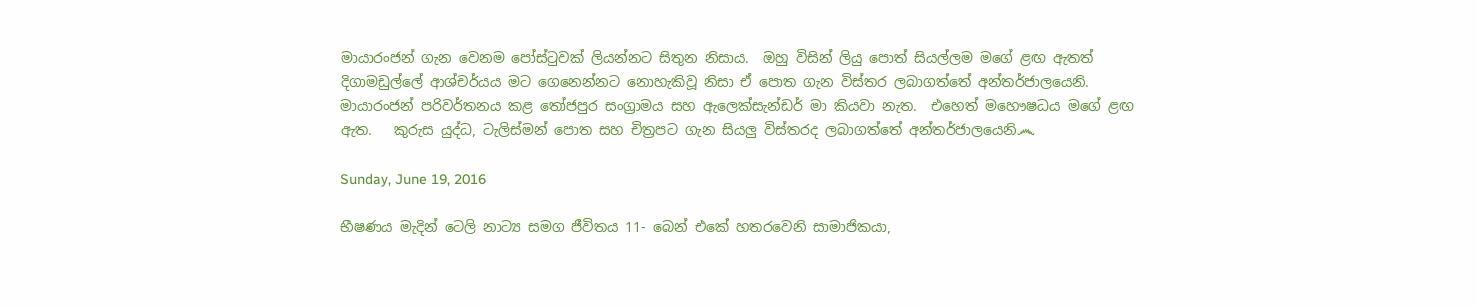මායාරංජන් ගැන වෙනම පෝස්ටුවක් ලියන්නට සිතුන නිසාය.  ඔහු විසින් ලියු පොත් සියල්ලම මගේ ළඟ ඇතත් දිගාමඩුල්ලේ ආශ්චර්යය මට ගෙනෙන්නට නොහැකිවූ නිසා ඒ පොත ගැන විස්තර ලබාගත්තේ අන්තර්ජාලයෙනි.  මායාරංජන් පරිවර්තනය කළ තෝජපුර සංග්‍රාමය සහ ඇලෙක්සැන්ඩර් මා කියවා නැත.  එහෙත් මහෞෂධය මගේ ළඟ ඇත.   කුරුස යුද්ධ, ටැලිස්මන් පොත සහ චිත්‍රපට ගැන සියලු විස්තරද ලබාගත්තේ අන්තර්ජාලයෙනි෴

Sunday, June 19, 2016

භීෂණය මැදින් ටෙලි නාට්‍ය සමග ජීවිතය 11- බෙන් එකේ හතරවෙනි සාමාජිකයා,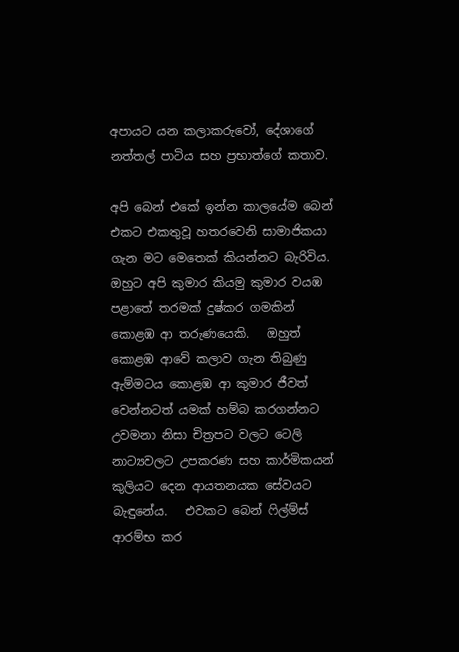අපායට යන කලාකරුවෝ, දේශාගේ නත්තල් පාටිය සහ ප්‍රභාත්ගේ කතාව.

අපි බෙන් එකේ ඉන්න කාලයේම බෙන් එකට එකතුවූ හතරවෙනි සාමාජිකයා ගැන මට මෙතෙක් කියන්නට බැරිවිය.    ඔහුට අපි කුමාර කියමු කුමාර වයඹ පළාතේ තරමක් දුෂ්කර ගමකින් කොළඹ ආ තරුණයෙකි.   ඔහුත් කොළඹ ආවේ කලාව ගැන තිබුණු ඇම්මටය කොළඹ ආ කුමාර ජීවත් වෙන්නටත් යමක් හම්බ කරගන්නට උවමනා නිසා චිත්‍රපට වලට ටෙලි නාට්‍යවලට උපකරණ සහ කාර්මිකයන් කුලියට දෙන ආයතනයක සේවයට බැඳුනේය.   එවකට බෙන් ෆිල්ම්ස් ආරම්භ කර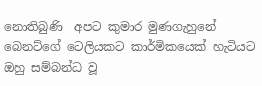නොතිබුණි  අපට කුමාර මුණගැහුනේ බෙනට්ගේ ටෙලියකට කාර්මිකයෙක් හැටියට ඔහු සම්බන්ධ වූ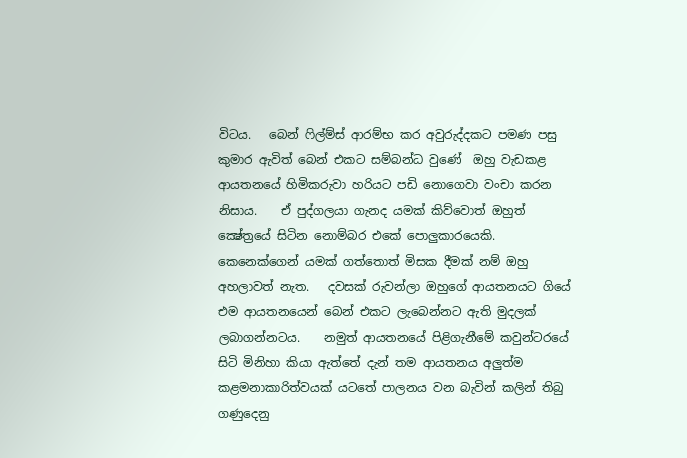විටය.   බෙන් ෆිල්ම්ස් ආරම්භ කර අවුරුද්දකට පමණ පසු කුමාර ඇවිත් බෙන් එකට සම්බන්ධ වුණේ  ඔහු වැඩකළ ආයතනයේ හිමිකරුවා හරියට පඩි නොගෙවා වංචා කරන නිසාය.    ඒ පුද්ගලයා ගැනද යමක් කිව්වොත් ඔහුත් ක්‍ෂේත්‍රයේ සිටින නොම්බර එකේ පොලුකාරයෙකි.   කෙනෙක්ගෙන් යමක් ගත්තොත් මිසක දීමක් නම් ඔහු අහලාවත් නැත.   දවසක් රුවන්ලා ඔහුගේ ආයතනයට ගියේ එම ආයතනයෙන් බෙන් එකට ලැබෙන්නට ඇති මුදලක් ලබාගන්නටය.    නමුත් ආයතනයේ පිළිගැනීමේ කවුන්ටරයේ සිටි මිනිහා කියා ඇත්තේ දැන් තම ආයතනය අලුත්ම කළමනාකාරිත්වයක් යටතේ පාලනය වන බැවින් කලින් තිබු ගණුදෙනු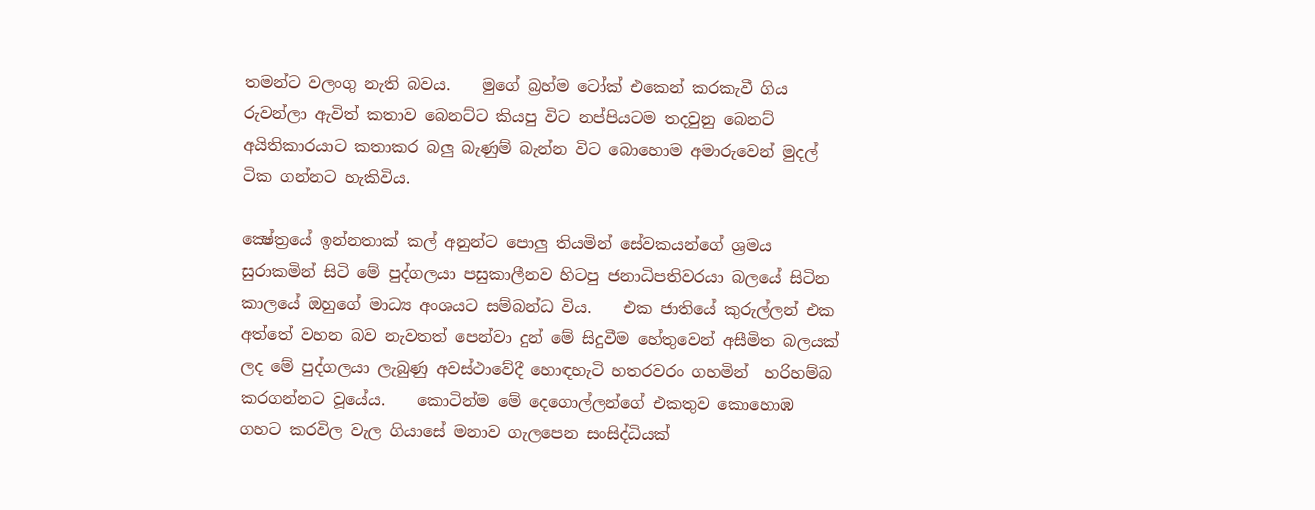තමන්ට වලංගු නැති බවය.    මුගේ බ්‍රහ්ම ටෝක් එකෙන් කරකැවී ගිය රුවන්ලා ඇවිත් කතාව බෙනට්ට කියපු විට නප්පියටම තදවුනු බෙනට් අයිතිකාරයාට කතාකර බලු බැණුම් බැන්න විට බොහොම අමාරුවෙන් මුදල් ටික ගන්නට හැකිවිය.

ක්‍ෂේත්‍රයේ ඉන්නතාක් කල් අනුන්ට පොලු තියමින් සේවකයන්ගේ ශ්‍රමය සුරාකමින් සිටි මේ පුද්ගලයා පසුකාලීනව හිටපු ජනාධිපතිවරයා බලයේ සිටින කාලයේ ඔහුගේ මාධ්‍ය අංශයට සම්බන්ධ විය.    එක ජාතියේ කුරුල්ලන් එක අත්තේ වහන බව නැවතත් පෙන්වා දුන් මේ සිදුවීම හේතුවෙන් අසීමිත බලයක් ලද මේ පුද්ගලයා ලැබුණු අවස්ථාවේදී හොඳහැටි හතරවරං ගහමින්  හරිහම්බ කරගන්නට වූයේය.    කොටින්ම මේ දෙගොල්ලන්ගේ එකතුව කොහොඹ ගහට කරවිල වැල ගියාසේ මනාව ගැලපෙන සංසිද්ධියක්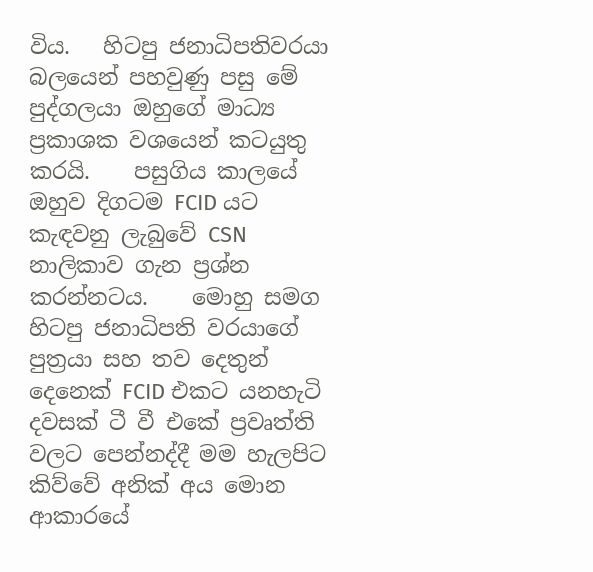විය.   හිටපු ජනාධිපතිවරයා බලයෙන් පහවුණු පසු මේ පුද්ගලයා ඔහුගේ මාධ්‍ය ප්‍රකාශක වශයෙන් කටයුතු කරයි.    පසුගිය කාලයේ ඔහුව දිගටම FCID යට කැඳවනු ලැබුවේ CSN නාලිකාව ගැන ප්‍රශ්න කරන්නටය.    මොහු සමග හිටපු ජනාධිපති වරයාගේ පුත්‍රයා සහ තව දෙතුන් දෙනෙක් FCID එකට යනහැටි දවසක් ටී වී එකේ ප්‍රවෘත්ති වලට පෙන්නද්දී මම හැලපිට කිව්වේ අනික් අය මොන ආකාරයේ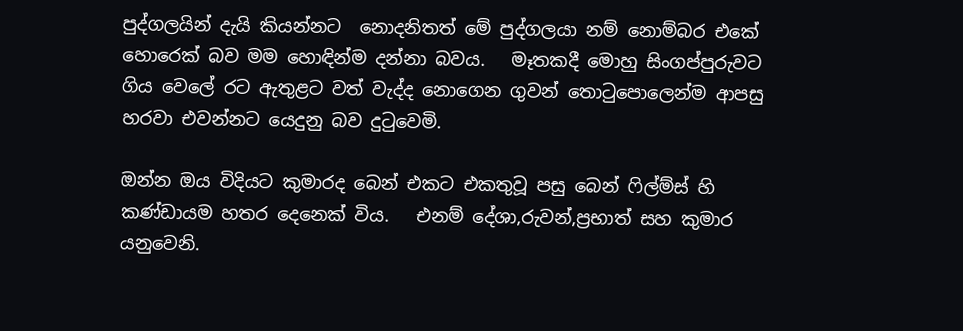පුද්ගලයින් දැයි කියන්නට  නොදනිතත් මේ පුද්ගලයා නම් නොම්බර එකේ හොරෙක් බව මම හොඳින්ම දන්නා බවය.   මෑතකදී මොහු සිංගප්පුරුවට ගිය වෙලේ රට ඇතුළට වත් වැද්ද නොගෙන ගුවන් තොටුපොලෙන්ම ආපසු හරවා එවන්නට යෙදුනු බව දුටුවෙමි.

ඔන්න ඔය විදියට කුමාරද බෙන් එකට එකතුවූ පසු බෙන් ෆිල්ම්ස් හි කණ්ඩායම හතර දෙනෙක් විය.   එනම් දේශා,රුවන්,ප්‍රභාත් සහ කුමාර යනුවෙනි.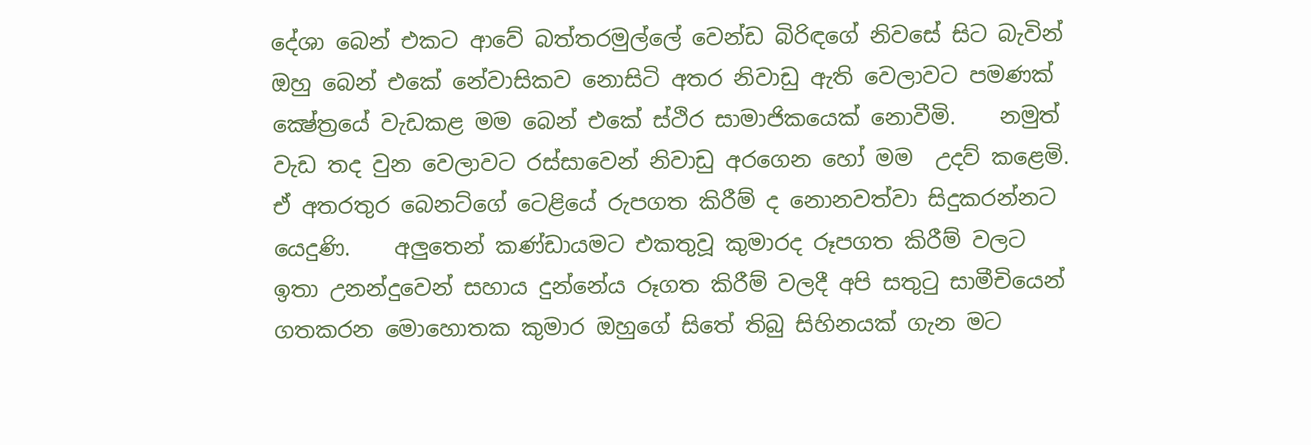දේශා බෙන් එකට ආවේ බත්තරමුල්ලේ වෙන්ඩ බිරිඳගේ නිවසේ සිට බැවින් ඔහු බෙන් එකේ නේවාසිකව නොසිටි අතර නිවාඩු ඇති වෙලාවට පමණක් ක්‍ෂේත්‍රයේ වැඩකළ මම බෙන් එකේ ස්ථිර සාමාජිකයෙක් නොවීමි.    නමුත් වැඩ තද වුන වෙලාවට රස්සාවෙන් නිවාඩු අරගෙන හෝ මම  උදව් කළෙමි.   ඒ අතරතුර බෙනට්ගේ ටෙළියේ රුපගත කිරීම් ද නොනවත්වා සිදුකරන්නට යෙදුණි.    අලුතෙන් කණ්ඩායමට එකතුවූ කුමාරද රූපගත කිරීම් වලට ඉතා උනන්දුවෙන් සහාය දුන්නේය රූගත කිරීම් වලදී අපි සතුටු සාමීචියෙන් ගතකරන මොහොතක කුමාර ඔහුගේ සිතේ තිබු සිහිනයක් ගැන මට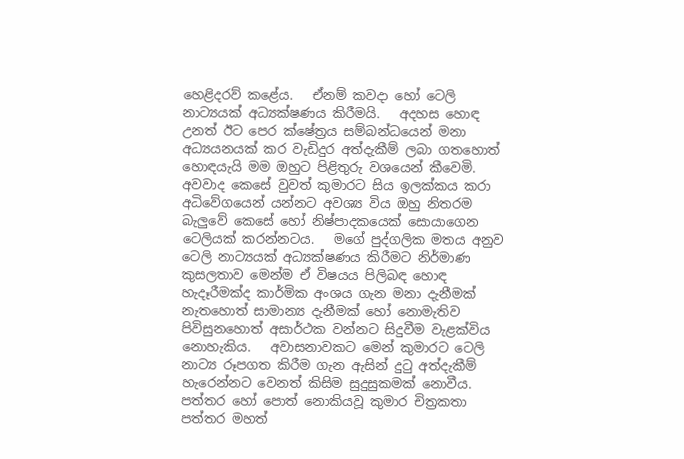හෙළිදරව් කළේය.   ඒනම් කවදා හෝ ටෙලි නාට්‍යයක් අධ්‍යක්ෂණය කිරීමයි.   අදහස හොඳ උනත් ඊට පෙර ක්ෂේත්‍රය සම්බන්ධයෙන් මනා අධ්‍යයනයක් කර වැඩිදුර අත්දැකීම් ලබා ගතහොත් හොඳයැයි මම ඔහුට පිළිතුරු වශයෙන් කීවෙමි.  අවවාද කෙසේ වුවත් කුමාරට සිය ඉලක්කය කරා අධිවේගයෙන් යන්නට අවශ්‍ය විය ඔහු නිතරම බැලුවේ කෙසේ හෝ නිෂ්පාදකයෙක් සොයාගෙන ටෙලියක් කරන්නටය.   මගේ පුද්ගලික මතය අනුව ටෙලි නාට්‍යයක් අධ්‍යක්ෂණය කිරීමට නිර්මාණ කුසලතාව මෙන්ම ඒ විෂයය පිලිබඳ හොඳ හැදෑරීමක්ද කාර්මික අංශය ගැන මනා දැනීමක් නැතහොත් සාමාන්‍ය දැනීමක් හෝ නොමැතිව  පිවිසුනහොත් අසාර්ථක වන්නට සිදුවීම වැළක්විය නොහැකිය.   අවාසනාවකට මෙන් කුමාරට ටෙලි නාට්‍ය රූපගත කිරීම ගැන ඇසින් දුටු අත්දැකීම් හැරෙන්නට වෙනත් කිසිම සුදුසුකමක් නොවීය.   පත්තර හෝ පොත් නොකියවූ කුමාර චිත්‍රකතා පත්තර මහත්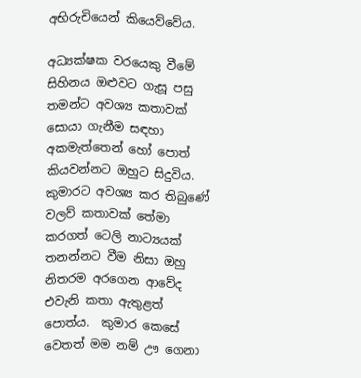අභිරුචියෙන් කියෙව්වේය.

අධ්‍යක්ෂක වරයෙකු වීමේ සිහිනය ඔළුවට ගැසූ පසු තමන්ට අවශ්‍ය කතාවක් සොයා ගැනීම සඳහා අකමැත්තෙන් හෝ පොත් කියවන්නට ඔහුට සිදුවිය.   කුමාරට අවශ්‍ය කර තිබුණේ වලව් කතාවක් තේමා කරගත් ටෙලි නාට්‍යයක් තනන්නට වීම නිසා ඔහු නිතරම අරගෙන ආවේද එවැනි කතා ඇතුළත් පොත්ය.  කුමාර කෙසේ වෙතත් මම නම් ඌ ගෙනා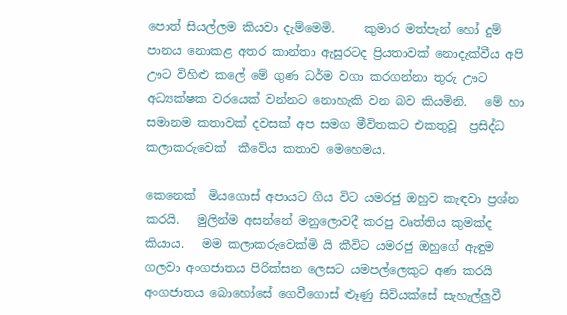පොත් සියල්ලම කියවා දැම්මෙමි.     කුමාර මත්පැන් හෝ දුම් පානය නොකළ අතර කාන්තා ඇසුරටද ප්‍රියතාවක් නොදැක්වීය අපි ඌට විහිළු කලේ මේ ගුණ ධර්ම වගා කරගන්නා තුරු ඌට අධ්‍යක්ෂක වරයෙක් වන්නට නොහැකි වන බව කියමිනි.   මේ හා සමානම කතාවක් දවසක් අප සමග මීවිතකට එකතුවූ  ප්‍රසිද්ධ කලාකරුවෙක්  කීවේය කතාව මෙහෙමය.

කෙනෙක්  මියගොස් අපායට ගිය විට යමරජු ඔහුව කැඳවා ප්‍රශ්න කරයි.   මුලින්ම අසන්නේ මනුලොවදී කරපු වෘත්තිය කුමක්ද කියාය.   මම කලාකරුවෙක්මි යි කීවිට යමරජු ඔහුගේ ඇඳුම ගලවා අංගජාතය පිරික්සන ලෙසට යමපල්ලෙකුට අණ කරයි අංගජාතය බොහෝසේ ගෙවීගොස් ළූණු සිවියක්සේ සැහැල්ලුවී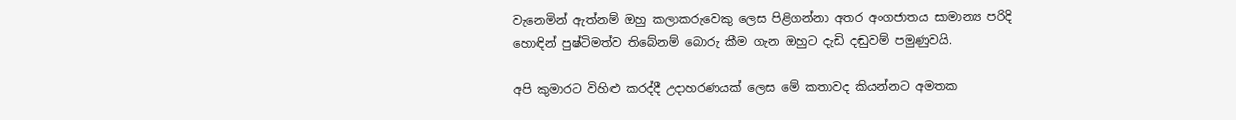වැනෙමින් ඇත්නම් ඔහු කලාකරුවෙකු ලෙස පිළිගන්නා අතර අංගජාතය සාමාන්‍ය පරිදි හොඳින් පුෂ්ටිමත්ව තිබේනම් බොරු කීම ගැන ඔහුට දැඩි දඬුවම් පමුණුවයි.

අපි කුමාරට විහිළු කරද්දී උදාහරණයක් ලෙස මේ කතාවද කියන්නට අමතක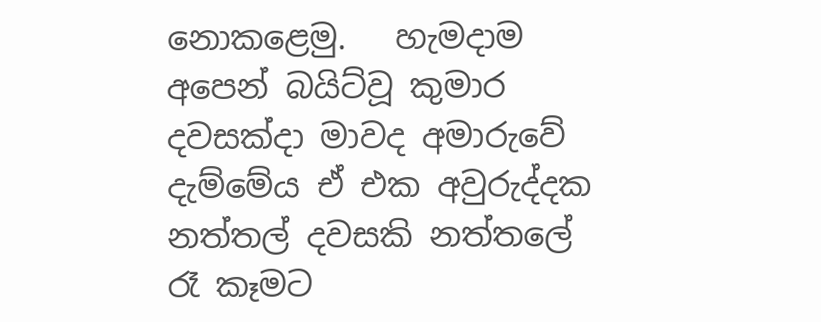නොකළෙමු.   හැමදාම අපෙන් බයිට්වූ කුමාර දවසක්දා මාවද අමාරුවේ දැම්මේය ඒ එක අවුරුද්දක නත්තල් දවසකි නත්තලේ රෑ කෑමට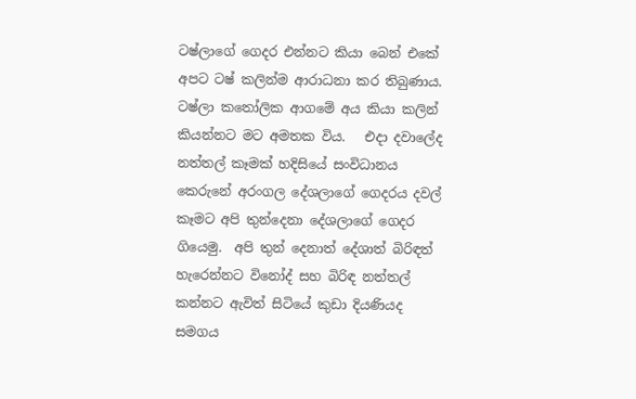ටෂ්ලාගේ ගෙදර එන්නට කියා බෙන් එකේ අපට ටෂ් කලින්ම ආරාධනා කර තිබුණාය.  ටෂ්ලා කතෝලික ආගමේ අය කියා කලින් කියන්නට මට අමතක විය.   එදා දවාලේද  නත්තල් කෑමක් හදිසියේ සංවිධානය කෙරුනේ අරංගල දේශලාගේ ගෙදරය දවල් කෑමට අපි තුන්දෙනා දේශලාගේ ගෙදර ගියෙමු.  අපි තුන් දෙනාත් දේශාත් බිරිඳත් හැරෙන්නට විනෝද් සහ බිරිඳ නත්තල් කන්නට ඇවිත් සිටියේ කුඩා දියණියද සමගය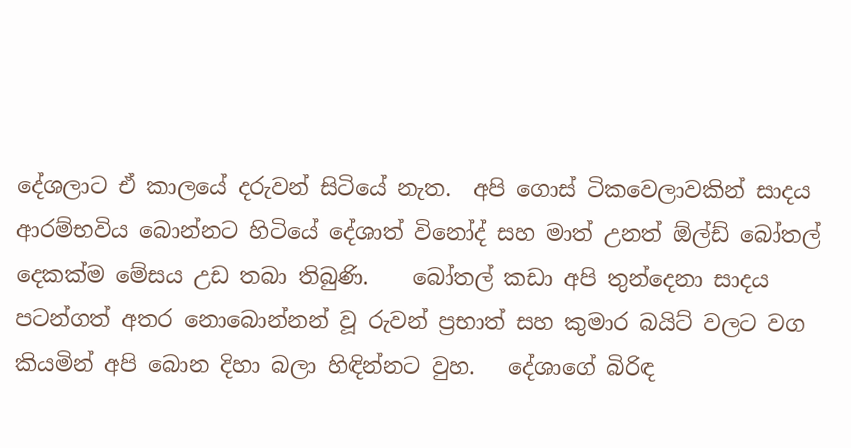දේශලාට ඒ කාලයේ දරුවන් සිටියේ නැත.  අපි ගොස් ටිකවෙලාවකින් සාදය ආරම්භවිය බොන්නට හිටියේ දේශාත් විනෝද් සහ මාත් උනත් ඕල්ඩ් බෝතල් දෙකක්ම මේසය උඩ තබා තිබුණි.    බෝතල් කඩා අපි තුන්දෙනා සාදය පටන්ගත් අතර නොබොන්නන් වූ රුවන් ප්‍රභාත් සහ කුමාර බයිට් වලට වග කියමින් අපි බොන දිහා බලා හිඳින්නට වුහ.   දේශාගේ බිරිඳ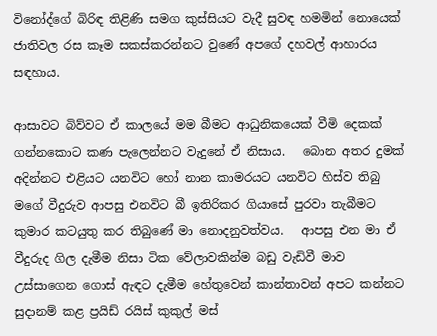විනෝද්ගේ බිරිඳ තිළිණි සමග කුස්සියට වැදී සුවඳ හමමින් නොයෙක් ජාතිවල රස කෑම සකස්කරන්නට වුණේ අපගේ දහවල් ආහාරය සඳහාය.

ආසාවට බිව්වට ඒ කාලයේ මම බීමට ආධුනිකයෙක් වීමි දෙකක් ගන්නකොට කණ පැලෙන්නට වැදුනේ ඒ නිසාය.   බොන අතර දුමක් අදින්නට එළියට යනවිට හෝ නාන කාමරයට යනවිට හිස්ව තිබු මගේ වීදුරුව ආපසු එනවිට බී ඉතිරිකර ගියාසේ පුරවා තැබීමට කුමාර කටයුතු කර තිබුණේ මා නොදනුවත්වය.   ආපසු එන මා ඒ වීදුරුද ගිල දැමීම නිසා ටික වේලාවකින්ම බඩු වැඩිවී මාව උස්සාගෙන ගොස් ඇඳට දැමීම හේතුවෙන් කාන්තාවන් අපට කන්නට සුදානම් කළ ප්‍රයිඩ් රයිස් කුකුල් මස්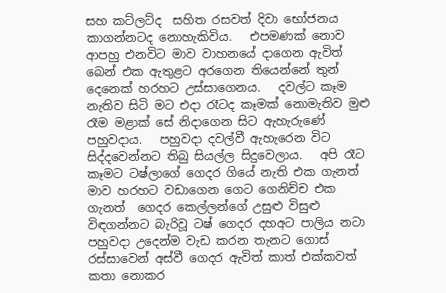සහ කට්ලට්ද  සහිත රසවත් දිවා භෝජනය කාගන්නටද නොහැකිවිය.   එපමණක් නොව ආපහු එනවිට මාව වාහනයේ දාගෙන ඇවිත් බෙන් එක ඇතුළට අරගෙන තියෙන්නේ තුන් දෙනෙක් හරහට උස්සාගෙනය.   දවල්ට කෑම නැතිව සිටි මට එදා රෑටද කෑමක් නොමැතිව මුළු රෑම මළාක් සේ නිදාගෙන සිට ඇහැරුණේ පහුවදාය.   පහුවදා දවල්වී ඇහැරෙන විට සිද්දවෙන්නට තිබු සියල්ල සිදුවෙලාය.   අපි රෑට කෑමට ටෂ්ලාගේ ගෙදර ගියේ නැති එක ගැනත් මාව හරහට වඩාගෙන ගෙට ගෙනිච්ච එක ගැනත්  ගෙදර කෙල්ලන්ගේ උසුළු විසුළු විඳගන්නට බැරිවූ ටෂ් ගෙදර දහඅට පාලිය නටා පහුවදා උදෙන්ම වැඩ කරන තැනට ගොස් රස්සාවෙන් අස්වී ගෙදර ඇවිත් කාත් එක්කවත් කතා නොකර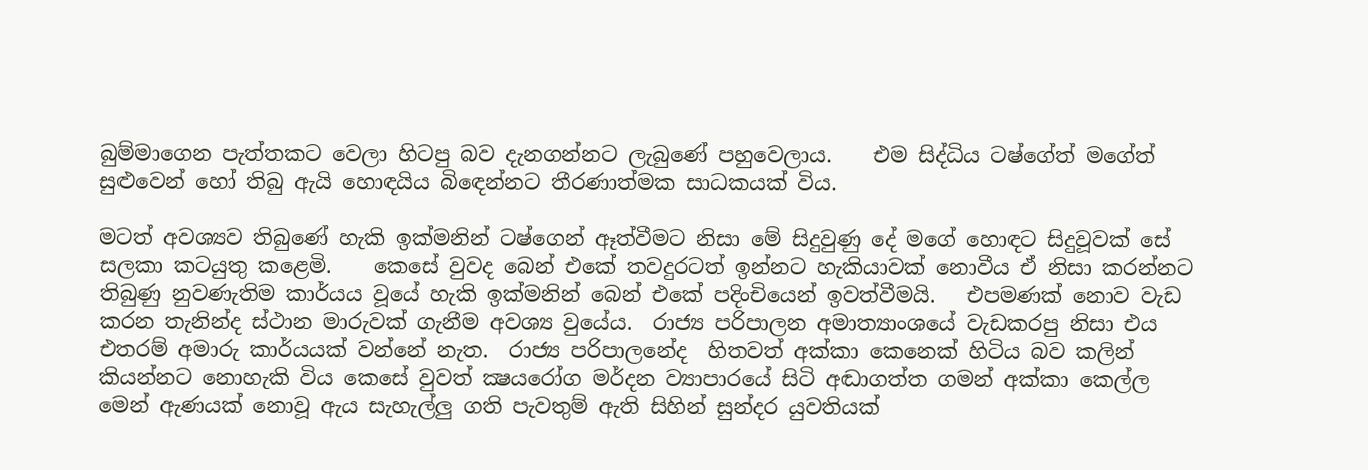බුම්මාගෙන පැත්තකට වෙලා හිටපු බව දැනගන්නට ලැබුණේ පහුවෙලාය.    එම සිද්ධිය ටෂ්ගේත් මගේත් සුළුවෙන් හෝ තිබු ඇයි හොඳයිය බිඳෙන්නට තීරණාත්මක සාධකයක් විය.

මටත් අවශ්‍යව තිබුණේ හැකි ඉක්මනින් ටෂ්ගෙන් ඈත්වීමට නිසා මේ සිදුවුණු දේ මගේ හොඳට සිදුවූවක් සේ සලකා කටයුතු කළෙමි.    කෙසේ වුවද බෙන් එකේ තවදුරටත් ඉන්නට හැකියාවක් නොවීය ඒ නිසා කරන්නට තිබුණු නුවණැතිම කාර්යය වූයේ හැකි ඉක්මනින් බෙන් එකේ පදිංචියෙන් ඉවත්වීමයි.   එපමණක් නොව වැඩ කරන තැනින්ද ස්ථාන මාරුවක් ගැනීම අවශ්‍ය වුයේය.  රාජ්‍ය පරිපාලන අමාත්‍යාංශයේ වැඩකරපු නිසා එය එතරම් අමාරු කාර්යයක් වන්නේ නැත.  රාජ්‍ය පරිපාලනේද  හිතවත් අක්කා කෙනෙක් හිටිය බව කලින් කියන්නට නොහැකි විය කෙසේ වුවත් ක්‍ෂයරෝග මර්දන ව්‍යාපාරයේ සිටි අඬාගත්ත ගමන් අක්කා කෙල්ල මෙන් ඇණයක් නොවූ ඇය සැහැල්ලු ගති පැවතුම් ඇති සිහින් සුන්දර යුවතියක්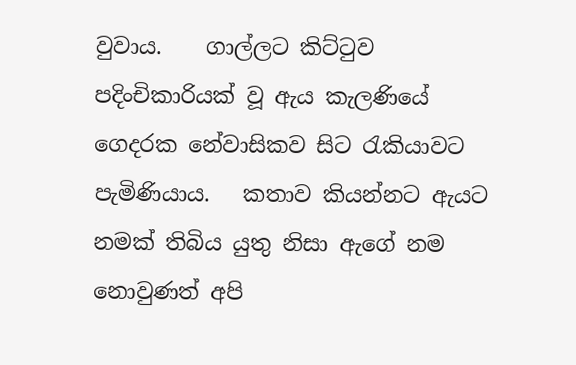වුවාය.    ගාල්ලට කිට්ටුව  පදිංචිකාරියක් වූ ඇය කැලණියේ ගෙදරක නේවාසිකව සිට රැකියාවට පැමිණියාය.   කතාව කියන්නට ඇයට නමක් තිබිය යුතු නිසා ඇගේ නම නොවුණත් අපි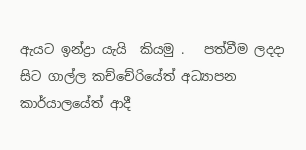ඇයට ඉන්ද්‍රා යැයි  කියමු .   පත්වීම ලදදා සිට ගාල්ල කච්චේරියේත් අධ්‍යාපන කාර්යාලයේත් ආදී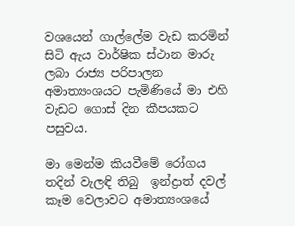වශයෙන් ගාල්ලේම වැඩ කරමින් සිටි ඇය වාර්ෂික ස්ථාන මාරු ලබා රාජ්‍ය පරිපාලන අමාත්‍යංශයට පැමිණියේ මා එහි වැඩට ගොස් දින කීපයකට පසුවය.

මා මෙන්ම කියවීමේ රෝගය තදින් වැලඳි තිබු  ඉන්ද්‍රාත් දවල් කෑම වෙලාවට අමාත්‍යංශයේ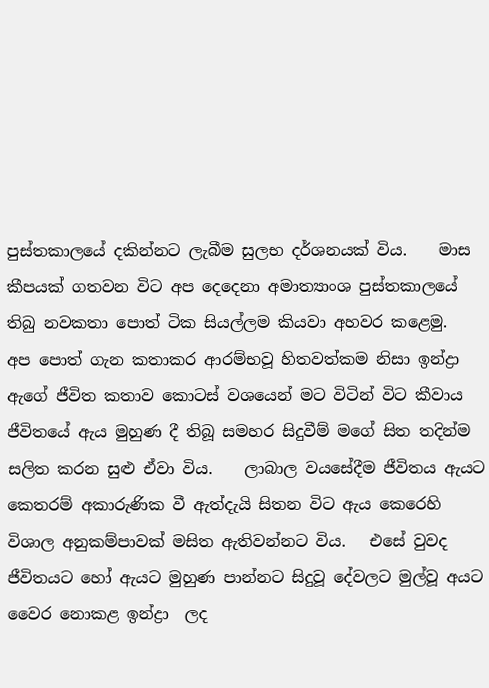පුස්තකාලයේ දකින්නට ලැබීම සුලභ දර්ශනයක් විය.    මාස කීපයක් ගතවන විට අප දෙදෙනා අමාත්‍යාංශ පුස්තකාලයේ තිබු නවකතා පොත් ටික සියල්ලම කියවා අහවර කළෙමු.    අප පොත් ගැන කතාකර ආරම්භවූ හිතවත්කම නිසා ඉන්ද්‍රා  ඇගේ ජීවිත කතාව කොටස් වශයෙන් මට විටින් විට කීවාය ජීවිතයේ ඇය මුහුණ දී තිබූ සමහර සිදුවීම් මගේ සිත තදින්ම සලිත කරන සුළු ඒවා විය.    ලාබාල වයසේදීම ජීවිතය ඇයට කෙතරම් අකාරුණික වී ඇත්දැයි සිතන විට ඇය කෙරෙහි විශාල අනුකම්පාවක් මසිත ඇතිවන්නට විය.   එසේ වුවද ජීවිතයට හෝ ඇයට මුහුණ පාන්නට සිදුවූ දේවලට මුල්වූ අයට වෛර නොකළ ඉන්ද්‍රා  ලද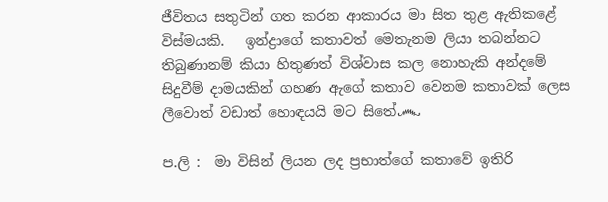ජීවිතය සතුටින් ගත කරන ආකාරය මා සිත තුළ ඇතිකළේ විස්මයකි.   ඉන්ද්‍රාගේ කතාවත් මෙතැනම ලියා තබන්නට තිබුණානම් කියා හිතුණත් විශ්වාස කල නොහැකි අන්දමේ සිදුවීම් දාමයකින් ගහණ ඇගේ කතාව වෙනම කතාවක් ලෙස ලීවොත් වඩාත් හොඳයයි මට සිතේ෴

ප.ලි :  මා විසින් ලියන ලද ප්‍රභාත්ගේ කතාවේ ඉතිරි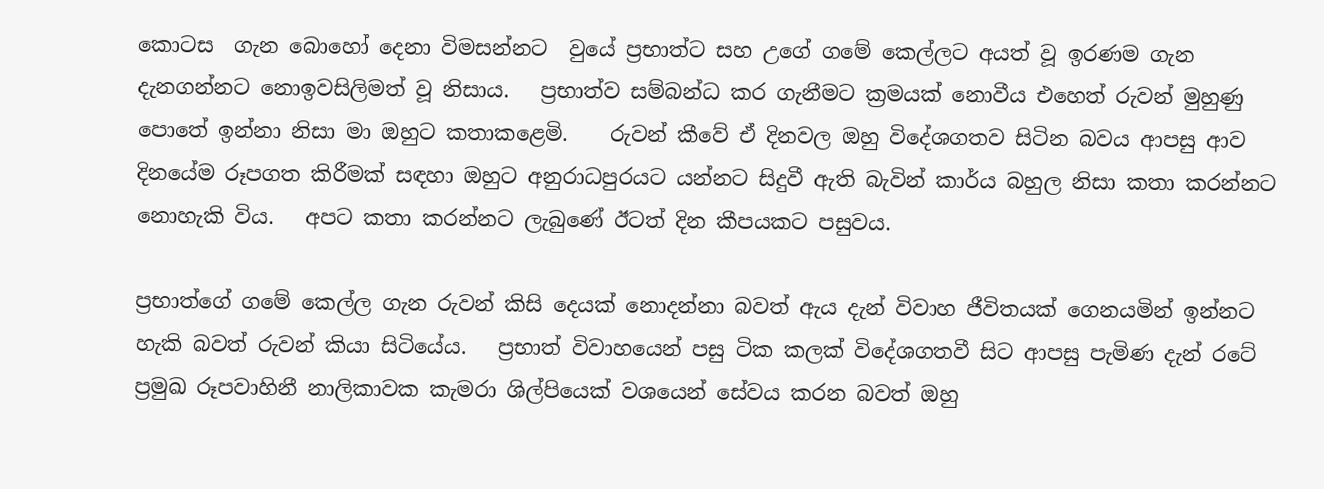කොටස  ගැන බොහෝ දෙනා විමසන්නට  වුයේ ප්‍රභාත්ට සහ උගේ ගමේ කෙල්ලට අයත් වූ ඉරණම ගැන දැනගන්නට නොඉවසිලිමත් වූ නිසාය.   ප්‍රභාත්ව සම්බන්ධ කර ගැනීමට ක්‍රමයක් නොවීය එහෙත් රුවන් මුහුණු පොතේ ඉන්නා නිසා මා ඔහුට කතාකළෙමි.    රුවන් කීවේ ඒ දිනවල ඔහු විදේශගතව සිටින බවය ආපසු ආව දිනයේම රූපගත කිරීමක් සඳහා ඔහුට අනුරාධපුරයට යන්නට සිදුවී ඇති බැවින් කාර්ය බහුල නිසා කතා කරන්නට නොහැකි විය.   අපට කතා කරන්නට ලැබුණේ ඊටත් දින කීපයකට පසුවය.

ප්‍රභාත්ගේ ගමේ කෙල්ල ගැන රුවන් කිසි දෙයක් නොදන්නා බවත් ඇය දැන් විවාහ ජීවිතයක් ගෙනයමින් ඉන්නට හැකි බවත් රුවන් කියා සිටියේය.   ප්‍රභාත් විවාහයෙන් පසු ටික කලක් විදේශගතවී සිට ආපසු පැමිණ දැන් රටේ ප්‍රමුඛ රූපවාහිනී නාලිකාවක කැමරා ශිල්පියෙක් වශයෙන් සේවය කරන බවත් ඔහු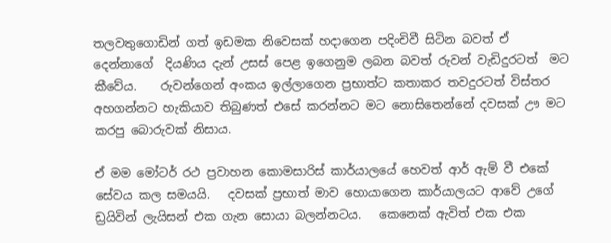තලවතුගොඩින් ගත් ඉඩමක නිවෙසක් හදාගෙන පදිංචිවී සිටින බවත් ඒ දෙන්නාගේ  දියණිය දැන් උසස් පෙළ ඉගෙනුම ලබන බවත් රුවන් වැඩිදුරටත්  මට කීවේය.    රුවන්ගෙන් අංකය ඉල්ලාගෙන ප්‍රභාත්ට කතාකර තවදුරටත් විස්තර අහගන්නට හැකියාව තිබුණත් එසේ කරන්නට මට නොසිතෙන්නේ දවසක් ඌ මට කරපු බොරුවක් නිසාය.

ඒ මම මෝටර් රථ ප්‍රවාහන කොමසාරිස් කාර්යාලයේ හෙවත් ආර් ඇම් වී එකේ සේවය කල සමයයි.   දවසක් ප්‍රභාත් මාව හොයාගෙන කාර්යාලයට ආවේ උගේ ඩ්‍රයිවින් ලැයිසන් එක ගැන සොයා බලන්නටය.   කෙනෙක් ඇවිත් එක එක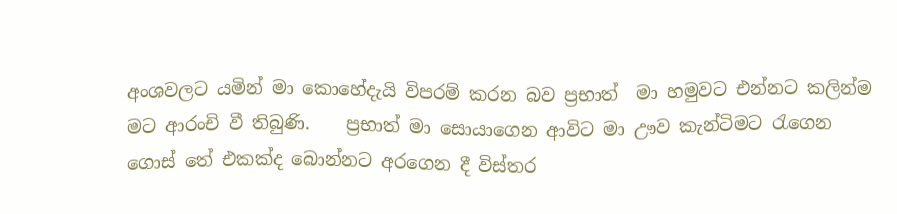අංශවලට යමින් මා කොහේදැයි විපරම් කරන බව ප්‍රභාත්  මා හමුවට එන්නට කලින්ම මට ආරංචි වී තිබුණි.    ප්‍රභාත් මා සොයාගෙන ආවිට මා ඌව කැන්ටිමට රැගෙන ගොස් තේ එකක්ද බොන්නට අරගෙන දී විස්තර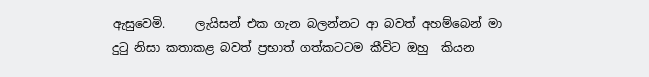ඇසුවෙමි.     ලැයිසන් එක ගැන බලන්නට ආ බවත් අහම්බෙන් මා දුටු නිසා කතාකළ බවත් ප්‍රභාත් ගත්කටටම කීවිට ඔහු  කියන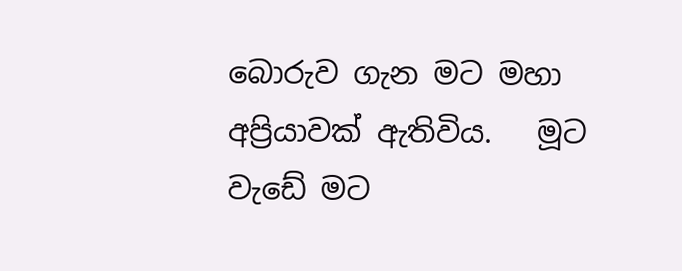බොරුව ගැන මට මහා අප්‍රියාවක් ඇතිවිය.   මූට වැඩේ මට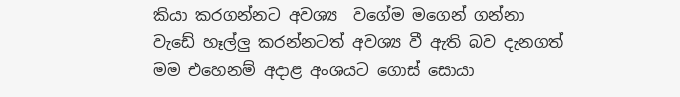කියා කරගන්නට අවශ්‍ය  වගේම මගෙන් ගන්නා වැඩේ හෑල්ලු කරන්නටත් අවශ්‍ය වී ඇති බව දැනගත් මම එහෙනම් අදාළ අංශයට ගොස් සොයා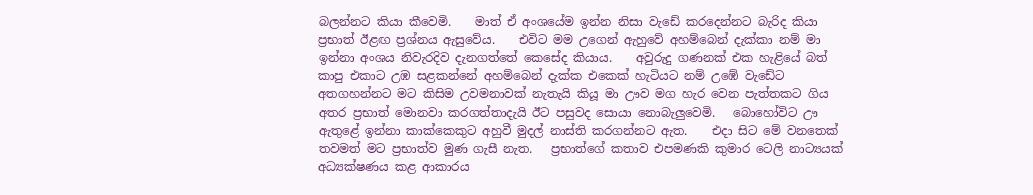බලන්නට කියා කීවෙමි.    මාත් ඒ අංශයේම ඉන්න නිසා වැඩේ කරදෙන්නට බැරිද කියා ප්‍රභාත් ඊළඟ ප්‍රශ්නය ඇසුවේය.    එවිට මම උගෙන් ඇහුවේ අහම්බෙන් දැක්කා නම් මා ඉන්නා අංශය නිවැරදිව දැනගත්තේ කෙසේද කියාය.    අවුරුදු ගණනක් එක හැළියේ බත් කාපු එකාට උඹ සළකන්නේ අහම්බෙන් දැක්ක එකෙක් හැටියට නම් උඹේ වැඩේට අතගහන්නට මට කිසිම උවමනාවක් නැතැයි කියූ මා ඌව මග හැර වෙන පැත්තකට ගිය අතර ප්‍රභාත් මොනවා කරගත්තාදැයි ඊට පසුවද සොයා නොබැලුවෙමි.   බොහෝවිට ඌ ඇතුළේ ඉන්නා කාක්කෙකුට අහුවී මුදල් නාස්ති කරගන්නට ඇත.    එදා සිට මේ වනතෙක් තවමත් මට ප්‍රභාත්ව මුණ ගැසී නැත.   ප්‍රභාත්ගේ කතාව එපමණකි කුමාර ටෙලි නාට්‍යයක් අධ්‍යක්ෂණය කළ ආකාරය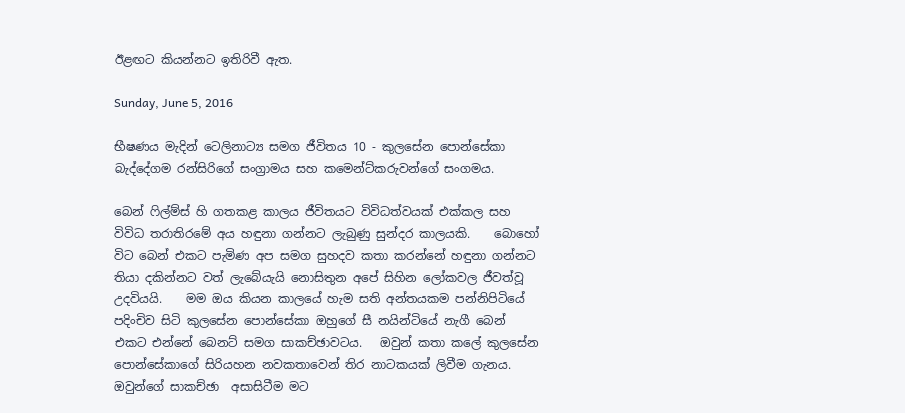ඊළඟට කියන්නට ඉතිරිවී ඇත.

Sunday, June 5, 2016

භීෂණය මැදින් ටෙලිනාට්‍ය සමග ජීවිතය 10 - කුලසේන පොන්සේකා බැද්දේගම රන්සිරිගේ සංග්‍රාමය සහ කමෙන්ට්කරුවන්ගේ සංගමය.

බෙන් ෆිල්ම්ස් හි ගතකළ කාලය ජීවිතයට විවිධත්වයක් එක්කල සහ විවිධ තරාතිරමේ අය හඳුනා ගන්නට ලැබුණු සුන්දර කාලයකි.    බොහෝ විට බෙන් එකට පැමිණ අප සමග සුහදව කතා කරන්නේ හඳුනා ගන්නට තියා දකින්නට වත් ලැබේයැයි නොසිතුන අපේ සිහින ලෝකවල ජීවත්වූ උදවියයි.    මම ඔය කියන කාලයේ හැම සති අන්තයකම පන්නිපිටියේ පදිංචිව සිටි කුලසේන පොන්සේකා ඔහුගේ සී නයින්ටියේ නැගී බෙන් එකට එන්නේ බෙනට් සමග සාකච්ඡාවටය.   ඔවුන් කතා කලේ කුලසේන පොන්සේකාගේ සිරියහන නවකතාවෙන් තිර නාටකයක් ලිවීම ගැනය.   ඔවුන්ගේ සාකච්ඡා  අසාසිටීම මට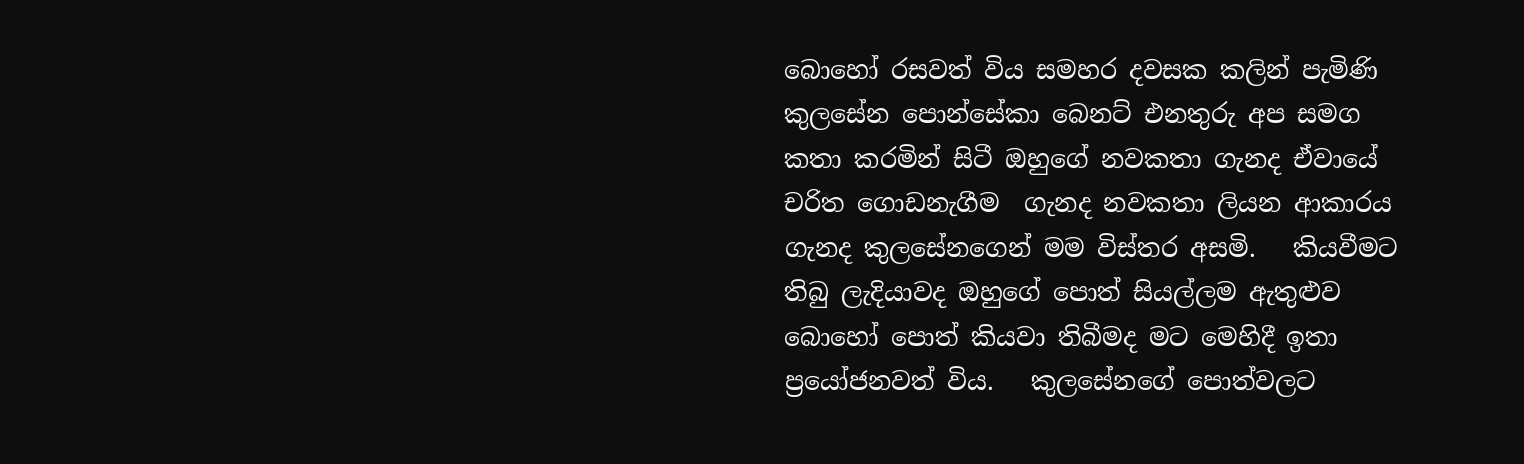බොහෝ රසවත් විය සමහර දවසක කලින් පැමිණි කුලසේන පොන්සේකා බෙනට් එනතුරු අප සමග කතා කරමින් සිටී ඔහුගේ නවකතා ගැනද ඒවායේ චරිත ගොඩනැගීම  ගැනද නවකතා ලියන ආකාරය ගැනද කුලසේනගෙන් මම විස්තර අසමි.   කියවීමට තිබු ලැදියාවද ඔහුගේ පොත් සියල්ලම ඇතුළුව බොහෝ පොත් කියවා තිබීමද මට මෙහිදී ඉතා ප්‍රයෝජනවත් විය.   කුලසේනගේ පොත්වලට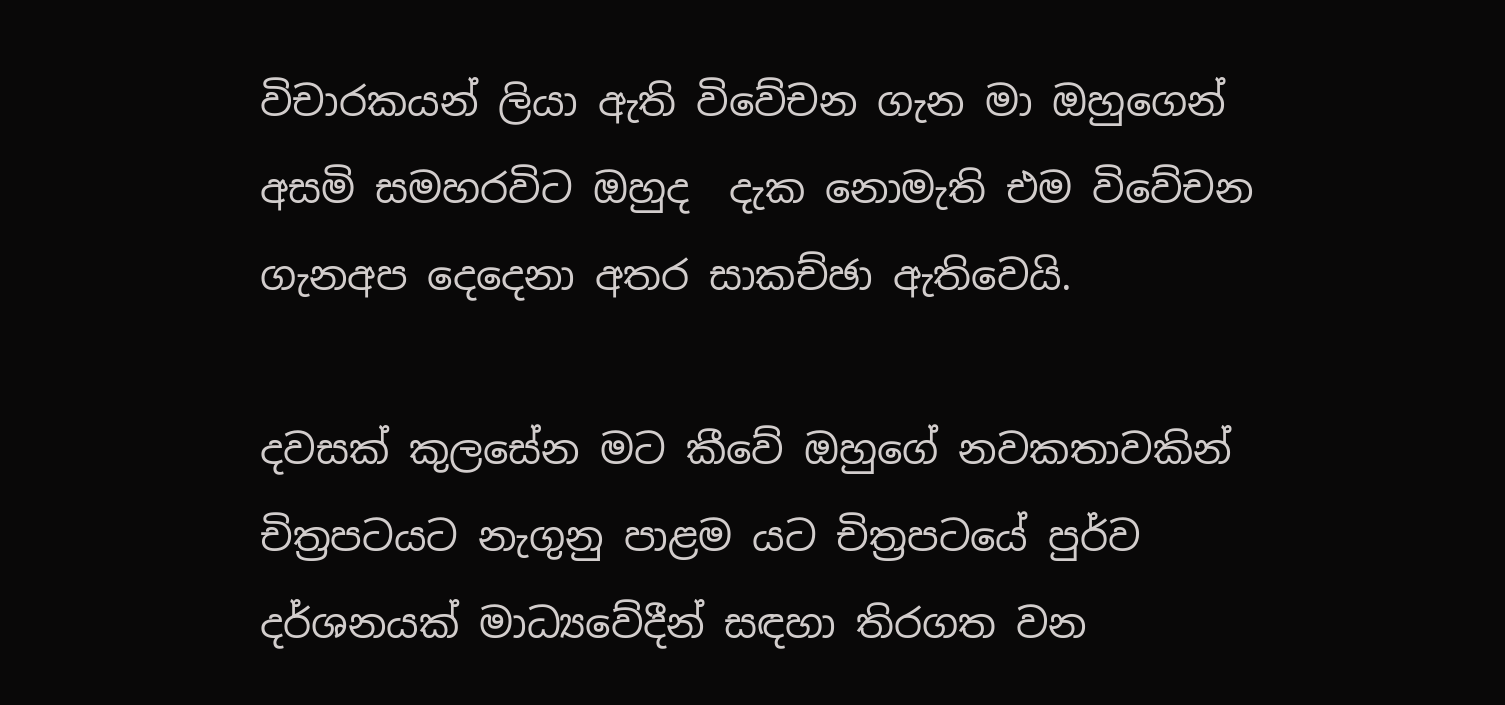විචාරකයන් ලියා ඇති විවේචන ගැන මා ඔහුගෙන් අසමි සමහරවිට ඔහුද  දැක නොමැති එම විවේචන ගැනඅප දෙදෙනා අතර සාකච්ඡා ඇතිවෙයි.

දවසක් කුලසේන මට කීවේ ඔහුගේ නවකතාවකින් චිත්‍රපටයට නැගුනු පාළම යට චිත්‍රපටයේ පුර්ව දර්ශනයක් මාධ්‍යවේදීන් සඳහා තිරගත වන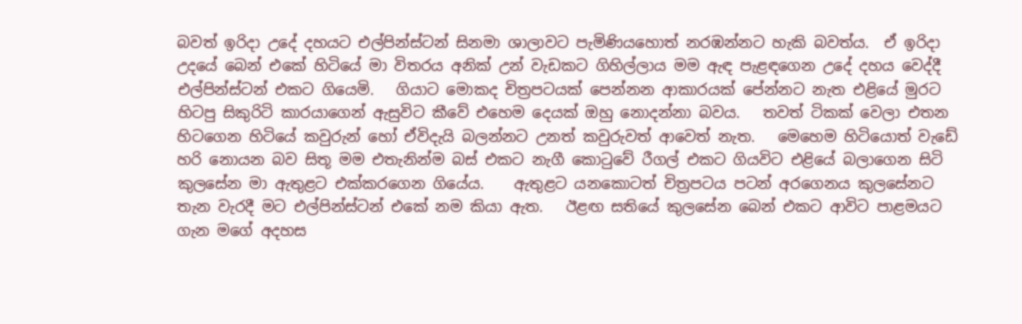බවත් ඉරිදා උදේ දහයට එල්පින්ස්ටන් සිනමා ශාලාවට පැමිණියහොත් නරඹන්නට හැකි බවත්ය.  ඒ ඉරිදා උදයේ බෙන් එකේ හිටියේ මා විතරය අනික් උන් වැඩකට ගිහිල්ලාය මම ඇඳ පැළඳගෙන උදේ දහය වෙද්දී එල්පින්ස්ටන් එකට ගියෙමි.   ගියාට මොකද චිත්‍රපටයක් පෙන්නන ආකාරයක් පේන්නට නැත එළියේ මුරට හිටපු සිකුරිටි කාරයාගෙන් ඇසුවිට කීවේ එහෙම දෙයක් ඔහු නොදන්නා බවය.   තවත් ටිකක් වෙලා එතන හිටගෙන හිටියේ කවුරුන් හෝ ඒවිදැයි බලන්නට උනත් කවුරුවත් ආවෙත් නැත.   මෙහෙම හිටියොත් වැඩේ හරි නොයන බව සිතූ මම එතැනින්ම බස් එකට නැගී කොටුවේ රීගල් එකට ගියවිට එළියේ බලාගෙන සිටි කුලසේන මා ඇතුළට එක්කරගෙන ගියේය.    ඇතුළට යනකොටත් චිත්‍රපටය පටන් අරගෙනය කුලසේනට තැන වැරදී මට එල්පින්ස්ටන් එකේ නම කියා ඇත.   ඊළඟ සතියේ කුලසේන බෙන් එකට ආවිට පාළමයට ගැන මගේ අදහස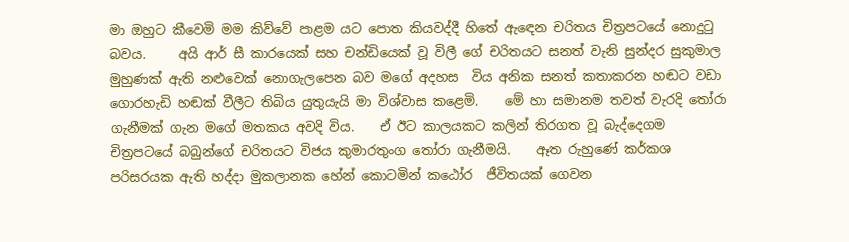මා ඔහුට කීවෙමි මම කිව්වේ පාළම යට පොත කියවද්දී හිතේ ඇඳෙන චරිතය චිත්‍රපටයේ නොදුටු බවය.     අයි ආර් සී කාරයෙක් සහ චන්ඩියෙක් වූ විලී ගේ චරිතයට සනත් වැනි සුන්දර සුකුමාල මුහුණක් ඇති නළුවෙක් නොගැලපෙන බව මගේ අදහස  විය අනික සනත් කතාකරන හඬට වඩා ගොරහැඩි හඬක් වීලීට තිබිය යුතුයැයි මා විශ්වාස කළෙමි.    මේ හා සමානම තවත් වැරදි තෝරා ගැනීමක් ගැන මගේ මතකය අවදි විය.    ඒ ඊට කාලයකට කලින් තිරගත වූ බැද්දෙගම චිත්‍රපටයේ බබුන්ගේ චරිතයට විජය කුමාරතුංග තෝරා ගැනීමයි.    ඈත රුහුණේ කර්කශ පරිසරයක ඇති හද්දා මුකලානක හේන් කොටමින් කඨෝර  ජීවිතයක් ගෙවන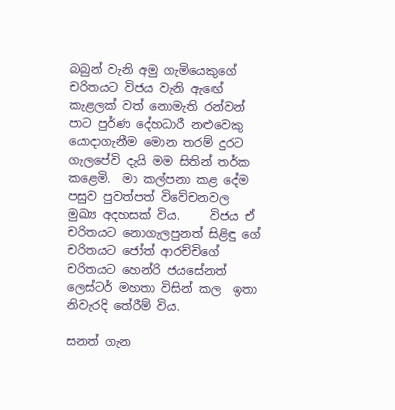බබුන් වැනි අමු ගැමියෙකුගේ චරිතයට විජය වැනි ඇඟේ කැළලක් වත් නොමැති රන්වන් පාට පුර්ණ දේහධාරී නළුවෙකු යොදාගැනීම මොන තරම් දුරට ගැලපේවි දැයි මම සිතින් තර්ක කළෙමි.  මා කල්පනා කළ දේම පසුව පුවත්පත් විවේචනවල මුඛ්‍ය අදහසක් විය.     විජය ඒ චරිතයට නොගැලපුනත් සිළිඳු ගේ චරිතයට ජෝත් ආරච්චිගේ චරිතයට හෙන්රි ජයසේනත් ලෙස්ටර් මහතා විසින් කල  ඉතා නිවැරදි තේරීම් විය.

සනත් ගැන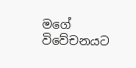මගේ විවේචනයට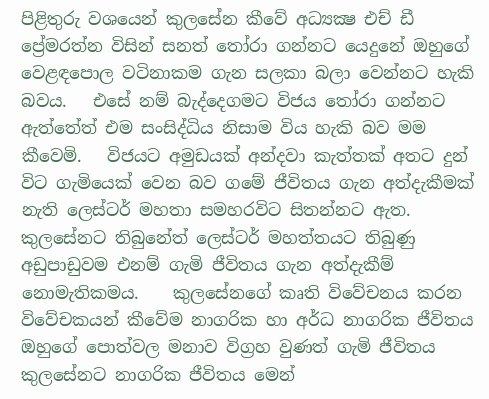පිළිතුරු වශයෙන් කුලසේන කීවේ අධ්‍යක්‍ෂ එච් ඩී ප්‍රේමරත්න විසින් සනත් තෝරා ගන්නට යෙදුනේ ඔහුගේ වෙළඳපොල වටිනාකම ගැන සලකා බලා වෙන්නට හැකි බවය.   එසේ නම් බැද්දෙගමට විජය තෝරා ගන්නට ඇත්තේත් එම සංසිද්ධිය නිසාම විය හැකි බව මම කීවෙමි.   විජයට අමුඩයක් අන්දවා කැත්තක් අතට දුන් විට ගැමියෙක් වෙන බව ගමේ ජීවිතය ගැන අත්දැකීමක් නැති ලෙස්ටර් මහතා සමහරවිට සිතන්නට ඇත.    කුලසේනට තිබුනේත් ලෙස්ටර් මහත්තයට තිබුණු අඩුපාඩුවම එනම් ගැමි ජීවිතය ගැන අත්දැකීම් නොමැතිකමය.    කුලසේනගේ කෘති විවේචනය කරන විවේචකයන් කීවේම නාගරික හා අර්ධ නාගරික ජීවිතය ඔහුගේ පොත්වල මනාව විග්‍රහ වුණත් ගැමි ජීවිතය  කුලසේනට නාගරික ජීවිතය මෙන්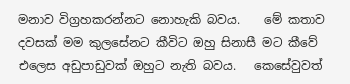මනාව විග්‍රහකරන්නට නොහැකි බවය.    මේ කතාව දවසක් මම කුලසේනට කීවිට ඔහු සිනාසී මට කීවේ එලෙස අඩුපාඩුවක් ඔහුට නැති බවය.   කෙසේවුවත්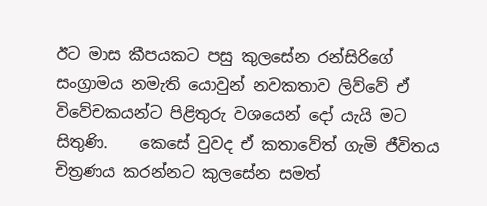ඊට මාස කීපයකට පසු කුලසේන රන්සිරිගේ සංග්‍රාමය නමැති යොවුන් නවකතාව ලිව්වේ ඒ විවේචකයන්ට පිළිතුරු වශයෙන් දෝ යැයි මට සිතුණි.    කෙසේ වුවද ඒ කතාවේත් ගැමි ජීවිතය චිත්‍රණය කරන්නට කුලසේන සමත්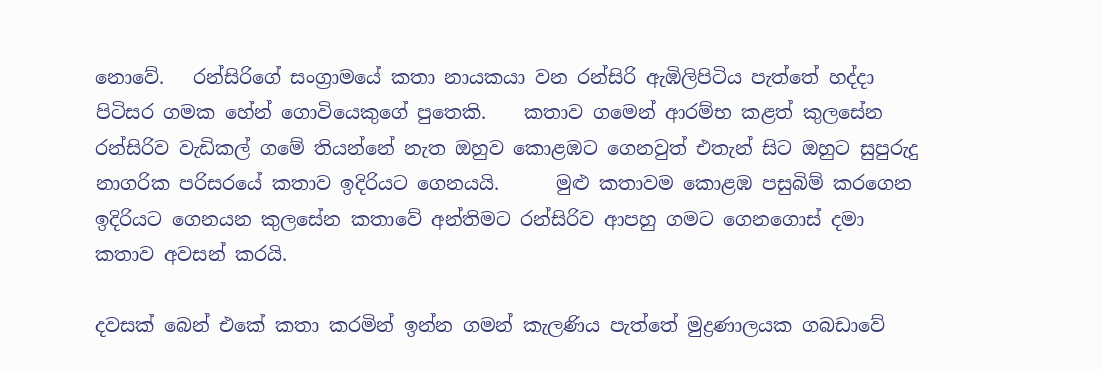නොවේ.   රන්සිරිගේ සංග්‍රාමයේ කතා නායකයා වන රන්සිරි ඇඹිලිපිටිය පැත්තේ හද්දා පිටිසර ගමක හේන් ගොවියෙකුගේ පුතෙකි.    කතාව ගමෙන් ආරම්භ කළත් කුලසේන රන්සිරිව වැඩිකල් ගමේ තියන්නේ නැත ඔහුව කොළඹට ගෙනවුත් එතැන් සිට ඔහුට සුපුරුදු නාගරික පරිසරයේ කතාව ඉදිරියට ගෙනයයි.      මුළු කතාවම කොළඹ පසුබිම් කරගෙන ඉදිරියට ගෙනයන කුලසේන කතාවේ අන්තිමට රන්සිරිව ආපහු ගමට ගෙනගොස් දමා කතාව අවසන් කරයි.

දවසක් බෙන් එකේ කතා කරමින් ඉන්න ගමන් කැලණිය පැත්තේ මුද්‍රණාලයක ගබඩාවේ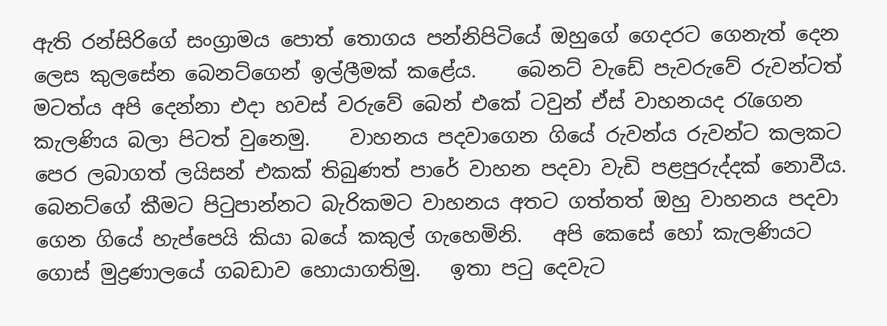ඇති රන්සිරිගේ සංග්‍රාමය පොත් තොගය පන්නිපිටියේ ඔහුගේ ගෙදරට ගෙනැත් දෙන ලෙස කුලසේන බෙනට්ගෙන් ඉල්ලීමක් කළේය.    බෙනට් වැඩේ පැවරුවේ රුවන්ටත් මටත්ය අපි දෙන්නා එදා හවස් වරුවේ බෙන් එකේ ටවුන් ඒස් වාහනයද රැගෙන කැලණිය බලා පිටත් වුනෙමු.    වාහනය පදවාගෙන ගියේ රුවන්ය රුවන්ට කලකට පෙර ලබාගත් ලයිසන් එකක් තිබුණත් පාරේ වාහන පදවා වැඩි පළපුරුද්දක් නොවීය.   බෙනට්ගේ කීමට පිටුපාන්නට බැරිකමට වාහනය අතට ගත්තත් ඔහු වාහනය පදවා ගෙන ගියේ හැප්පෙයි කියා බයේ කකුල් ගැහෙමිනි.   අපි කෙසේ හෝ කැලණියට ගොස් මුද්‍රණාලයේ ගබඩාව හොයාගතිමු.   ඉතා පටු දෙවැට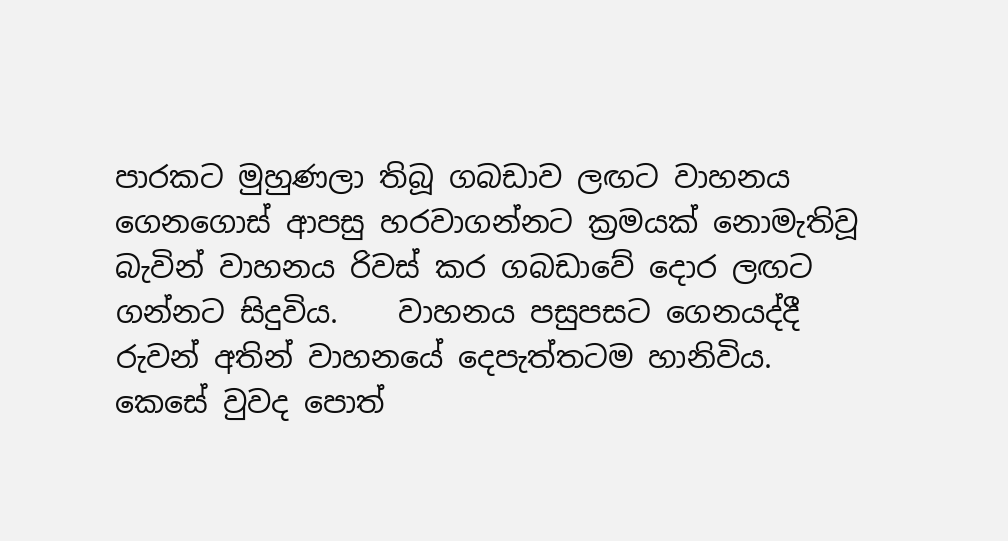පාරකට මුහුණලා තිබූ ගබඩාව ලඟට වාහනය ගෙනගොස් ආපසු හරවාගන්නට ක්‍රමයක් නොමැතිවූ බැවින් වාහනය රිවස් කර ගබඩාවේ දොර ලඟට ගන්නට සිදුවිය.    වාහනය පසුපසට ගෙනයද්දී රුවන් අතින් වාහනයේ දෙපැත්තටම හානිවිය.    කෙසේ වුවද පොත්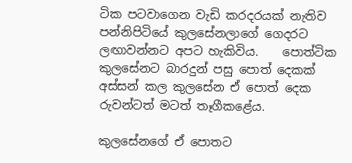ටික පටවාගෙන වැඩි කරදරයක් නැතිව පන්නිපිටියේ කුලසේනලාගේ ගෙදරට ලඟාවන්නට අපට හැකිවිය.    පොත්ටික කුලසේනට බාරදුන් පසු පොත් දෙකක් අස්සන් කල කුලසේන ඒ පොත් දෙක රුවන්ටත් මටත් තෑගීකළේය.

කුලසේනගේ ඒ පොතට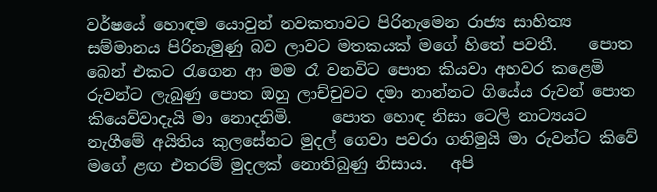වර්ෂයේ හොඳම යොවුන් නවකතාවට පිරිනැමෙන රාජ්‍ය සාහිත්‍ය සම්මානය පිරිනැමුණු බව ලාවට මතකයක් මගේ හිතේ පවතී.    පොත බෙන් එකට රැගෙන ආ මම රෑ වනවිට පොත කියවා අහවර කළෙමි රුවන්ට ලැබුණු පොත ඔහු ලාච්චුවට දමා නාන්නට ගියේය රුවන් පොත කියෙව්වාදැයි මා නොදනිමි.     පොත හොඳ නිසා ටෙලි නාට්‍යයට නැගීමේ අයිතිය කුලසේනට මුදල් ගෙවා පවරා ගනිමුයි මා රුවන්ට කිවේ මගේ ළඟ එතරම් මුදලක් නොතිබුණු නිසාය.   අපි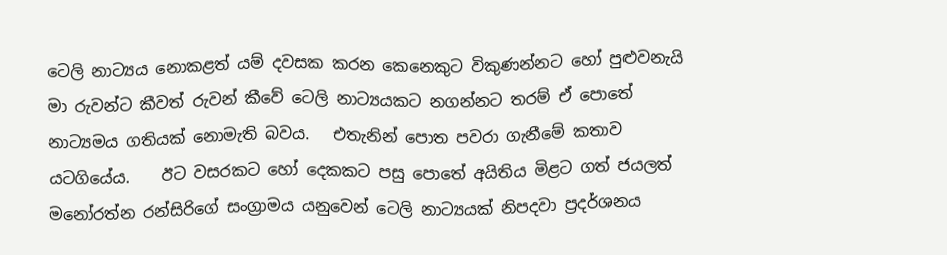ටෙලි නාට්‍යය නොකළත් යම් දවසක කරන කෙනෙකුට විකුණන්නට හෝ පුළුවනැයි මා රුවන්ට කීවත් රුවන් කීවේ ටෙලි නාට්‍යයකට නගන්නට තරම් ඒ පොතේ නාට්‍යමය ගතියක් නොමැති බවය.   එතැනින් පොත පවරා ගැනීමේ කතාව යටගියේය.    ඊට වසරකට හෝ දෙකකට පසු පොතේ අයිතිය මිළට ගත් ජයලත් මනෝරත්න රන්සිරිගේ සංග්‍රාමය යනුවෙන් ටෙලි නාට්‍යයක් නිපදවා ප්‍රදර්ශනය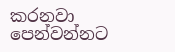කරනවා පෙන්වන්නට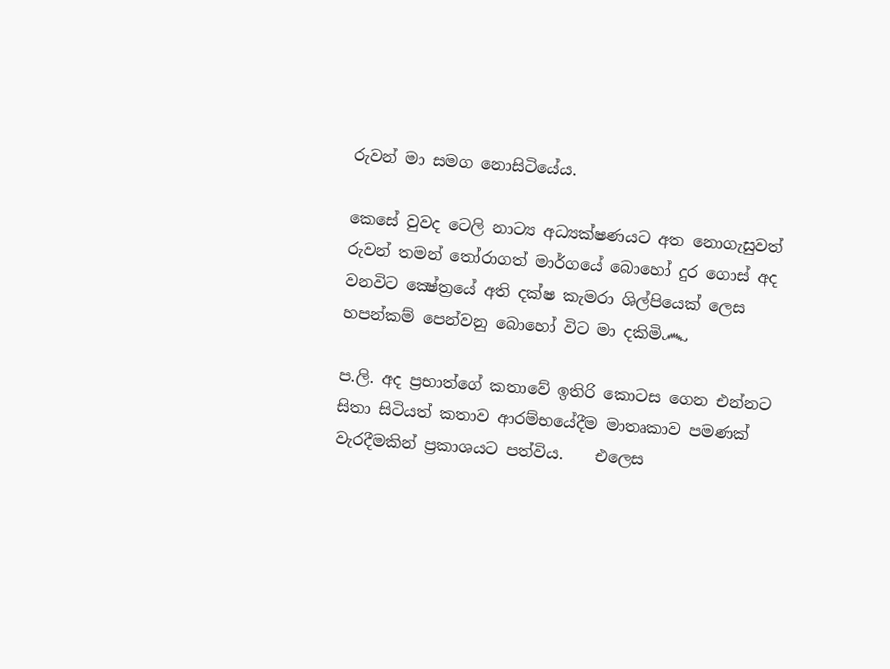රුවන් මා සමග නොසිටියේය.

කෙසේ වුවද ටෙලි නාට්‍ය අධ්‍යක්ෂණයට අත නොගැසුවත් රුවන් තමන් තෝරාගත් මාර්ගයේ බොහෝ දුර ගොස් අද වනවිට ක්‍ෂේත්‍රයේ අති දක්ෂ කැමරා ශිල්පියෙක් ලෙස හපන්කම් පෙන්වනු බොහෝ විට මා දකිමි෴

ප.ලි. අද ප්‍රභාත්ගේ කතාවේ ඉතිරි කොටස ගෙන එන්නට සිතා සිටියත් කතාව ආරම්භයේදීම මාතෘකාව පමණක් වැරදීමකින් ප්‍රකාශයට පත්විය.    එලෙස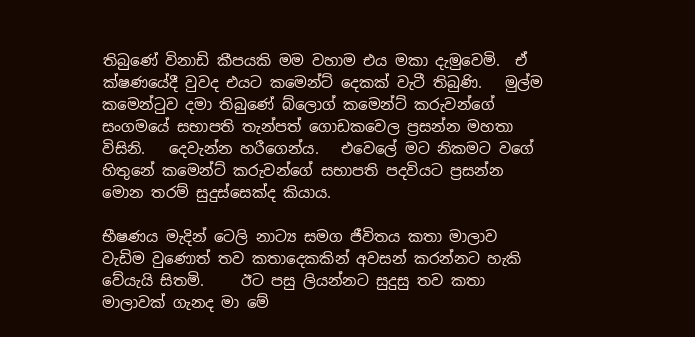තිබුණේ විනාඩි කීපයකි මම වහාම එය මකා දැමුවෙමි.  ඒ ක්ෂණයේදී වුවද එයට කමෙන්ට් දෙකක් වැටී තිබුණි.   මුල්ම කමෙන්ටුව දමා තිබුණේ බ්ලොග් කමෙන්ට් කරුවන්ගේ සංගමයේ සභාපති තැන්පත් ගොඩකවෙල ප්‍රසන්න මහතා විසිනි.   දෙවැන්න හරීගෙන්ය.   එවෙලේ මට නිකමට වගේ හිතුනේ කමෙන්ට් කරුවන්ගේ සභාපති පදවියට ප්‍රසන්න මොන තරම් සුදුස්සෙක්ද කියාය.

භීෂණය මැදින් ටෙලි නාට්‍ය සමග ජීවිතය කතා මාලාව වැඩිම වුණොත් තව කතාදෙකකින් අවසන් කරන්නට හැකි වේයැයි සිතමි.     ඊට පසු ලියන්නට සුදුසු තව කතා මාලාවක් ගැනද මා මේ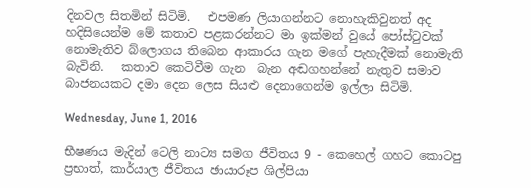දිනවල සිතමින් සිටිමි.   එපමණ ලියාගන්නට නොහැකිවුනත් අද හදිසියෙන්ම මේ කතාව පළකරන්නට මා ඉක්මන් වුයේ පෝස්ටුවක් නොමැතිව බ්ලොගය තිබෙන ආකාරය ගැන මගේ පැහැදීමක් නොමැති බැවිනි.   කතාව කෙටිවීම ගැන  බැන අඬගහන්නේ නැතුව සමාව බාජනයකට දමා දෙන ලෙස සියළු දෙනාගෙන්ම ඉල්ලා සිටිමි.

Wednesday, June 1, 2016

භීෂණය මැදින් ටෙලි නාට්‍ය සමග ජීවිතය 9 - කෙහෙල් ගහට කොටපු ප්‍රභාත්, කාර්යාල ජීවිතය ඡායාරූප ශිල්පියා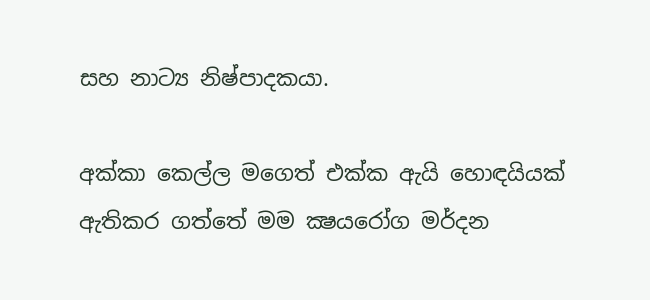සහ නාට්‍ය නිෂ්පාදකයා.

අක්කා කෙල්ල මගෙත් එක්ක ඇයි හොඳයියක් ඇතිකර ගත්තේ මම ක්‍ෂයරෝග මර්දන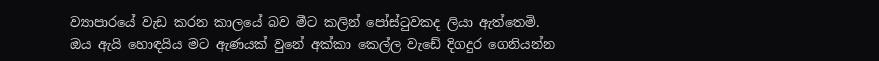ව්‍යාපාරයේ වැඩ කරන කාලයේ බව මීට කලින් පෝස්ටුවකද ලියා ඇත්තෙමි.   ඔය ඇයි හොඳයිය මට ඇණයක් වුනේ අක්කා කෙල්ල වැඩේ දිගදුර ගෙනියන්න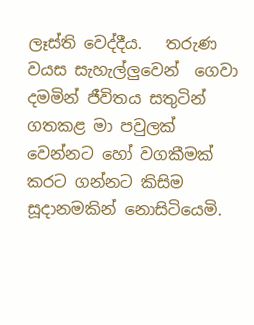ලෑස්ති වෙද්දීය.   තරුණ වයස සැහැල්ලුවෙන්  ගෙවා දමමින් ජීවිතය සතුටින් ගතකළ මා පවුලක් වෙන්නට හෝ වගකීමක් කරට ගන්නට කිසිම සූදානමකින් නොසිටියෙමි.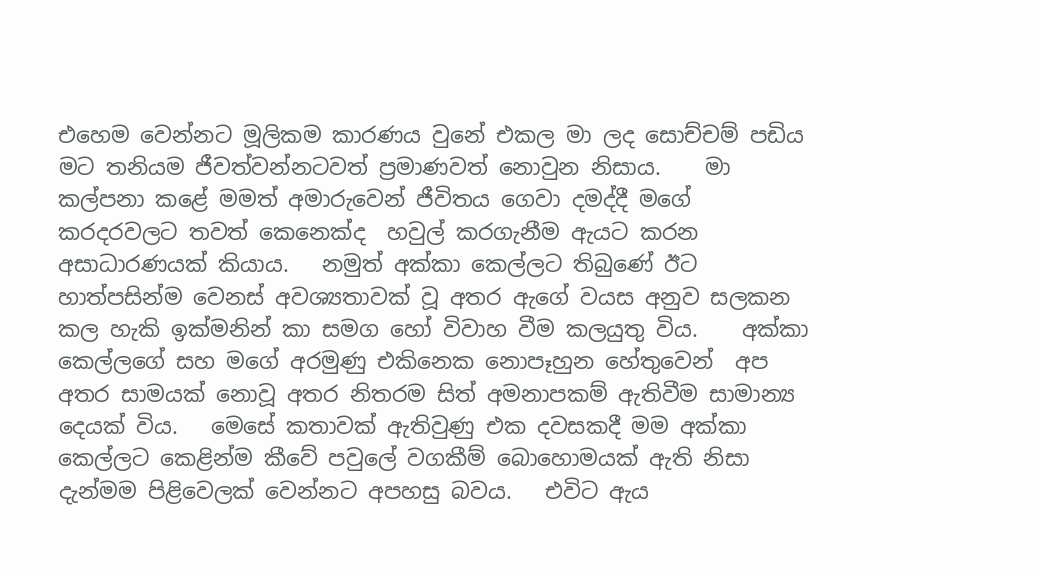එහෙම වෙන්නට මූලිකම කාරණය වුනේ එකල මා ලද සොච්චම් පඩිය මට තනියම ජීවත්වන්නටවත් ප්‍රමාණවත් නොවුන නිසාය.    මා කල්පනා කළේ මමත් අමාරුවෙන් ජීවිතය ගෙවා දමද්දී මගේ කරදරවලට තවත් කෙනෙක්ද  හවුල් කරගැනීම ඇයට කරන අසාධාරණයක් කියාය.   නමුත් අක්කා කෙල්ලට තිබුණේ ඊට හාත්පසින්ම වෙනස් අවශ්‍යතාවක් වූ අතර ඇගේ වයස අනුව සලකන කල හැකි ඉක්මනින් කා සමග හෝ විවාහ වීම කලයුතු විය.    අක්කා කෙල්ලගේ සහ මගේ අරමුණු එකිනෙක නොපෑහුන හේතුවෙන්  අප අතර සාමයක් නොවූ අතර නිතරම සිත් අමනාපකම් ඇතිවීම සාමාන්‍ය දෙයක් විය.   මෙසේ කතාවක් ඇතිවුණු එක දවසකදී මම අක්කා කෙල්ලට කෙළින්ම කීවේ පවුලේ වගකීම් බොහොමයක් ඇති නිසා දැන්මම පිළිවෙලක් වෙන්නට අපහසු බවය.   එවිට ඇය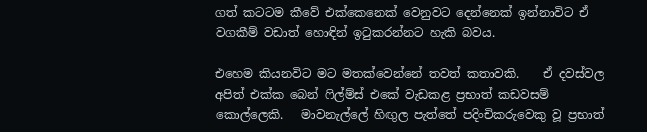ගත් කටටම කීවේ එක්කෙනෙක් වෙනුවට දෙන්නෙක් ඉන්නාවිට ඒ වගකීම් වඩාත් හොඳින් ඉටුකරන්නට හැකි බවය.

එහෙම කියනවිට මට මතක්වෙන්නේ තවත් කතාවකි.    ඒ දවස්වල අපිත් එක්ක බෙන් ෆිල්ම්ස් එකේ වැඩකළ ප්‍රභාත් කඩවසම්  කොල්ලෙකි.   මාවනැල්ලේ හිඟුල පැත්තේ පදිංචිකරුවෙකු වූ ප්‍රභාත්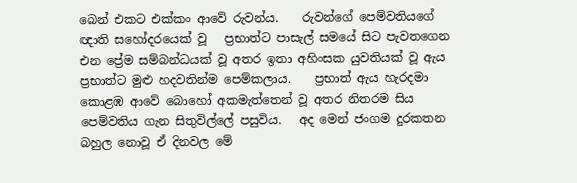බෙන් එකට එක්කං ආවේ රුවන්ය.    රුවන්ගේ පෙම්වතියගේ ඥාති සහෝදරයෙක් වූ   ප්‍රභාත්ට පාසැල් සමයේ සිට පැවතගෙන එන ප්‍රේම සම්බන්ධයක් වූ අතර ඉතා අහිංසක යුවතියක් වූ ඇය ප්‍රභාත්ට මුළු හදවතින්ම පෙම්කලාය.    ප්‍රභාත් ඇය හැරදමා කොළඹ ආවේ බොහෝ අකමැත්තෙන් වූ අතර නිතරම සිය පෙම්වතිය ගැන සිතුවිල්ලේ පසුවිය.   අද මෙන් ජංගම දුරකතන බහුල නොවූ ඒ දිනවල මේ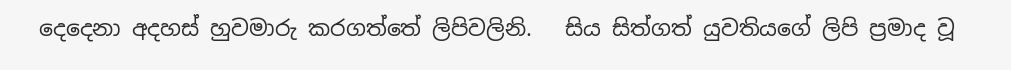දෙදෙනා අදහස් හුවමාරු කරගත්තේ ලිපිවලිනි.   සිය සිත්ගත් යුවතියගේ ලිපි ප්‍රමාද වූ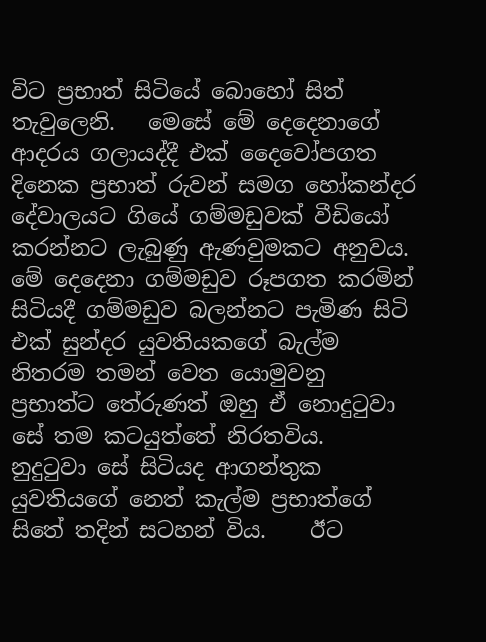විට ප්‍රභාත් සිටියේ බොහෝ සිත් තැවුලෙනි.   මෙසේ මේ දෙදෙනාගේ ආදරය ගලායද්දී එක් දෛවෝපගත දිනෙක ප්‍රභාත් රුවන් සමග හෝකන්දර දේවාලයට ගියේ ගම්මඩුවක් වීඩියෝ කරන්නට ලැබුණු ඇණවුමකට අනුවය.    මේ දෙදෙනා ගම්මඩුව රූපගත කරමින් සිටියදී ගම්මඩුව බලන්නට පැමිණ සිටි එක් සුන්දර යුවතියකගේ බැල්ම නිතරම තමන් වෙත යොමුවනු ප්‍රභාත්ට තේරුණත් ඔහු ඒ නොදුටුවා සේ තම කටයුත්තේ නිරතවිය.    නුදුටුවා සේ සිටියද ආගන්තුක යුවතියගේ නෙත් කැල්ම ප්‍රභාත්ගේ සිතේ තදින් සටහන් විය.    ඊට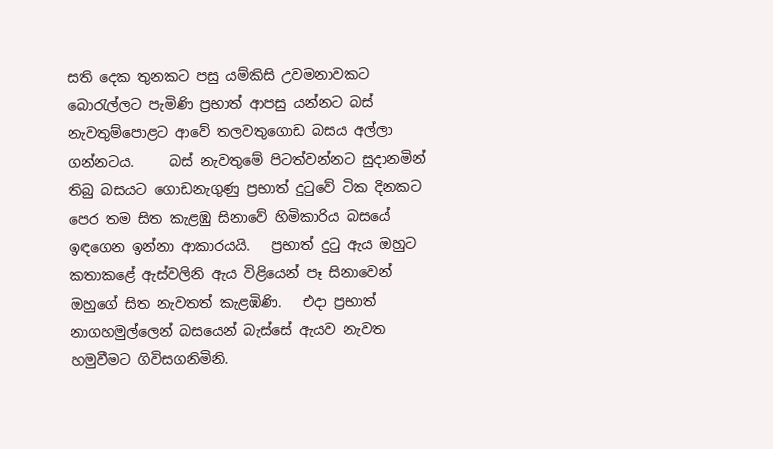සති දෙක තුනකට පසු යම්කිසි උවමනාවකට බොරැල්ලට පැමිණි ප්‍රභාත් ආපසු යන්නට බස් නැවතුම්පොළට ආවේ තලවතුගොඩ බසය අල්ලා ගන්නටය.     බස් නැවතුමේ පිටත්වන්නට සුදානමින් තිබු බසයට ගොඩනැගුණු ප්‍රභාත් දුටුවේ ටික දිනකට පෙර තම සිත කැළඹු සිනාවේ හිමිකාරිය බසයේ ඉඳගෙන ඉන්නා ආකාරයයි.   ප්‍රභාත් දුටු ඇය ඔහුට  කතාකළේ ඇස්වලිනි ඇය විළියෙන් පෑ සිනාවෙන් ඔහුගේ සිත නැවතත් කැළඹිණි.   එදා ප්‍රභාත් නාගහමුල්ලෙන් බසයෙන් බැස්සේ ඇයව නැවත හමුවීමට ගිවිසගනිමිනි.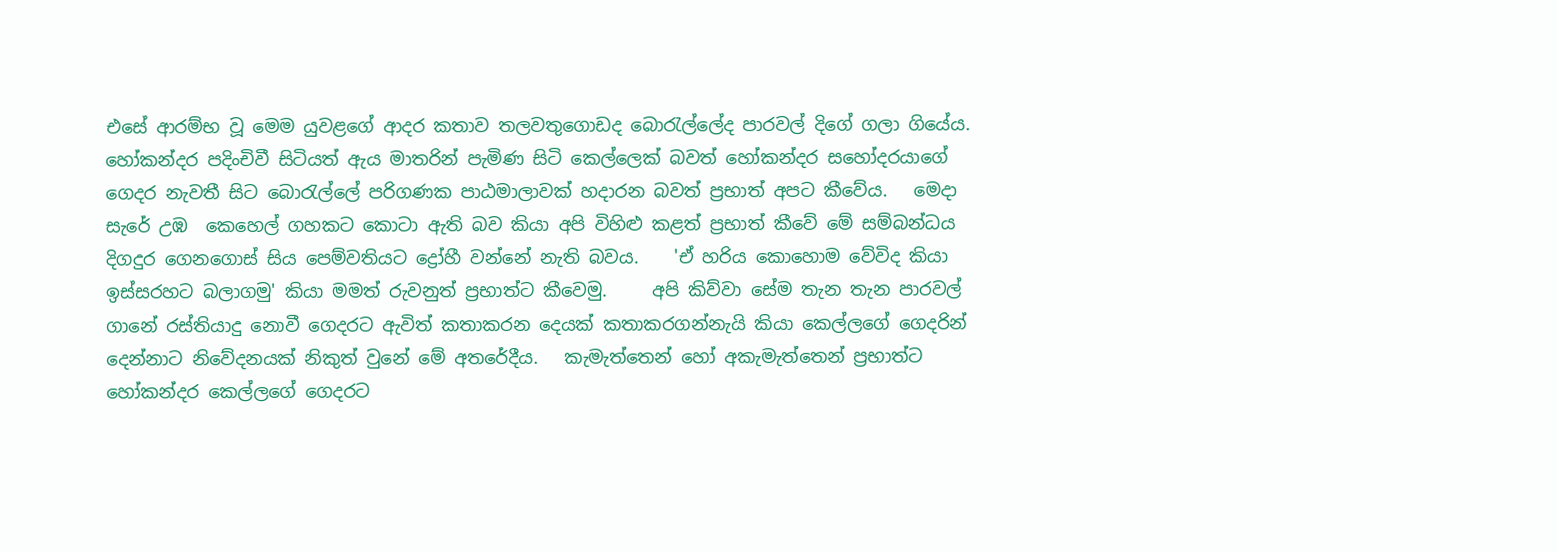එසේ ආරම්භ වූ මෙම යුවළගේ ආදර කතාව තලවතුගොඩද බොරැල්ලේද පාරවල් දිගේ ගලා ගියේය.   හෝකන්දර පදිංචිවී සිටියත් ඇය මාතරින් පැමිණ සිටි කෙල්ලෙක් බවත් හෝකන්දර සහෝදරයාගේ ගෙදර නැවතී සිට බොරැල්ලේ පරිගණක පාඨමාලාවක් හදාරන බවත් ප්‍රභාත් අපට කීවේය.   මෙදා සැරේ උඹ  කෙහෙල් ගහකට කොටා ඇති බව කියා අපි විහිළු කළත් ප්‍රභාත් කීවේ මේ සම්බන්ධය දිගදුර ගෙනගොස් සිය පෙම්වතියට ද්‍රෝහී වන්නේ නැති බවය.    'ඒ හරිය කොහොම වේවිද කියා ඉස්සරහට බලාගමු' කියා මමත් රුවනුත් ප්‍රභාත්ට කීවෙමු.     අපි කිව්වා සේම තැන තැන පාරවල් ගානේ රස්තියාදු නොවී ගෙදරට ඇවිත් කතාකරන දෙයක් කතාකරගන්නැයි කියා කෙල්ලගේ ගෙදරින් දෙන්නාට නිවේදනයක් නිකුත් වුනේ මේ අතරේදීය.   කැමැත්තෙන් හෝ අකැමැත්තෙන් ප්‍රභාත්ට හෝකන්දර කෙල්ලගේ ගෙදරට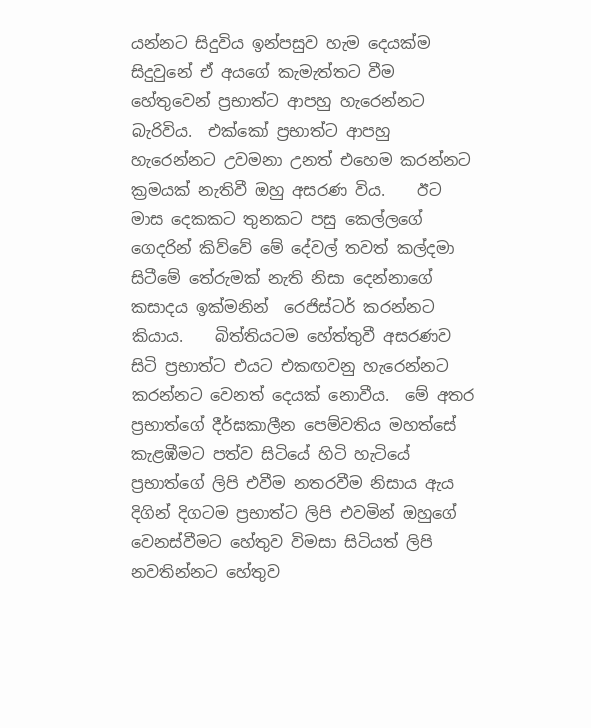යන්නට සිදුවිය ඉන්පසුව හැම දෙයක්ම සිදුවුනේ ඒ අයගේ කැමැත්තට වීම හේතුවෙන් ප්‍රභාත්ට ආපහු හැරෙන්නට බැරිවිය.  එක්කෝ ප්‍රභාත්ට ආපහු හැරෙන්නට උවමනා උනත් එහෙම කරන්නට ක්‍රමයක් නැතිවී ඔහු අසරණ විය.    ඊට මාස දෙකකට තුනකට පසු කෙල්ලගේ ගෙදරින් කිව්වේ මේ දේවල් තවත් කල්දමා සිටීමේ තේරුමක් නැති නිසා දෙන්නාගේ කසාදය ඉක්මනින්  රෙජිස්ටර් කරන්නට කියාය.    බිත්තියටම හේත්තුවී අසරණව සිටි ප්‍රභාත්ට එයට එකඟවනු හැරෙන්නට කරන්නට වෙනත් දෙයක් නොවීය.  මේ අතර ප්‍රභාත්ගේ දීර්ඝකාලීන පෙම්වතිය මහත්සේ කැළඹීමට පත්ව සිටියේ හිටි හැටියේ ප්‍රභාත්ගේ ලිපි එවීම නතරවීම නිසාය ඇය දිගින් දිගටම ප්‍රභාත්ට ලිපි එවමින් ඔහුගේ වෙනස්වීමට හේතුව විමසා සිටියත් ලිපි නවතින්නට හේතුව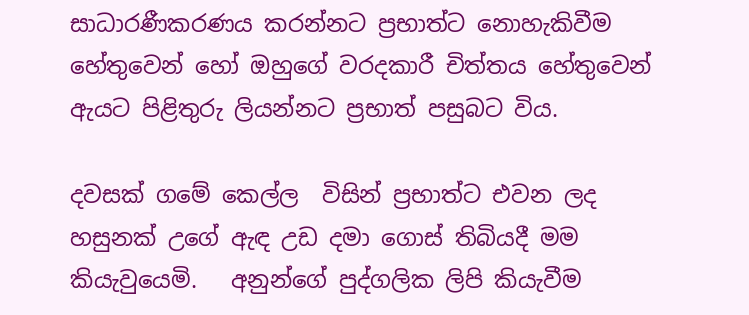සාධාරණීකරණය කරන්නට ප්‍රභාත්ට නොහැකිවීම හේතුවෙන් හෝ ඔහුගේ වරදකාරී චිත්තය හේතුවෙන් ඇයට පිළිතුරු ලියන්නට ප්‍රභාත් පසුබට විය.

දවසක් ගමේ කෙල්ල  විසින් ප්‍රභාත්ට එවන ලද හසුනක් උගේ ඇඳ උඩ දමා ගොස් තිබියදී මම කියැවුයෙමි.   අනුන්ගේ පුද්ගලික ලිපි කියැවීම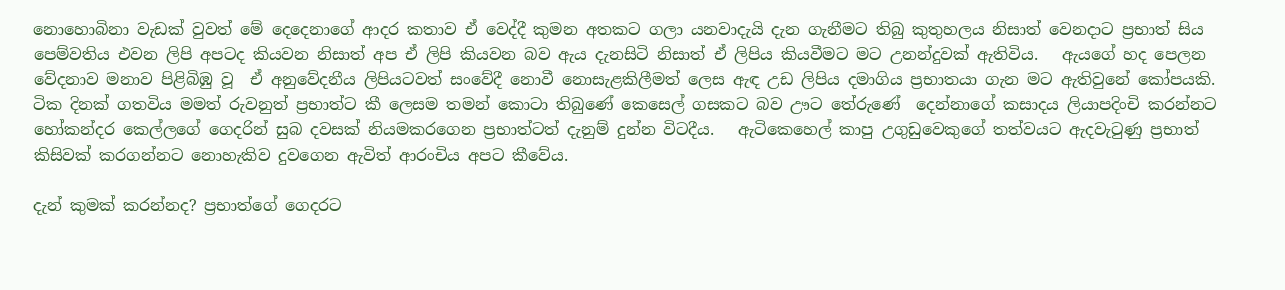නොහොබිනා වැඩක් වුවත් මේ දෙදෙනාගේ ආදර කතාව ඒ වෙද්දී කුමන අතකට ගලා යනවාදැයි දැන ගැනීමට තිබු කුතුහලය නිසාත් වෙනදාට ප්‍රභාත් සිය පෙම්වතිය එවන ලිපි අපටද කියවන නිසාත් අප ඒ ලිපි කියවන බව ඇය දැනසිටි නිසාත් ඒ ලිපිය කියවීමට මට උනන්දුවක් ඇතිවිය.   ඇයගේ හද පෙලන වේදනාව මනාව පිළිබිඹු වූ  ඒ අනුවේදනීය ලිපියටවත් සංවේදී නොවී නොසැළකිලීමත් ලෙස ඇඳ උඩ ලිපිය දමාගිය ප්‍රභාතයා ගැන මට ඇතිවුනේ කෝපයකි.    ටික දිනක් ගතවිය මමත් රුවනුත් ප්‍රභාත්ට කී ලෙසම තමන් කොටා තිබුණේ කෙසෙල් ගසකට බව ඌට තේරුණේ  දෙන්නාගේ කසාදය ලියාපදිංචි කරන්නට හෝකන්දර කෙල්ලගේ ගෙදරින් සුබ දවසක් නියමකරගෙන ප්‍රභාත්ටත් දැනුම් දුන්න විටදීය.   ඇටිකෙහෙල් කාපු උගුඩුවෙකුගේ තත්වයට ඇදවැටුණු ප්‍රභාත් කිසිවක් කරගන්නට නොහැකිව දුවගෙන ඇවිත් ආරංචිය අපට කීවේය.

දැන් කුමක් කරන්නද? ප්‍රභාත්ගේ ගෙදරට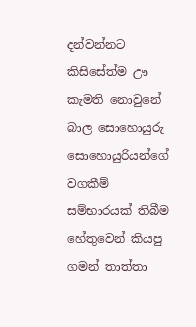දන්වන්නට කිසිසේත්ම ඌ කැමති නොවුනේ බාල සොහොයුරු සොහොයුරියන්ගේ වගකීම් සම්භාරයක් තිබීම හේතුවෙන් කියපු ගමන් තාත්තා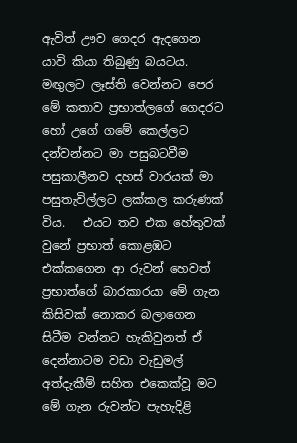ඇවිත් ඌව ගෙදර ඇදගෙන යාවි කියා තිබුණු බයටය.   මඟුලට ලෑස්ති වෙන්නට පෙර මේ කතාව ප්‍රභාත්ලගේ ගෙදරට හෝ උගේ ගමේ කෙල්ලට දන්වන්නට මා පසුබටවීම පසුකාලීනව දහස් වාරයක් මා පසුතැවිල්ලට ලක්කල කරුණක් විය.   එයට තව එක හේතුවක් වුනේ ප්‍රභාත් කොළඹට එක්කගෙන ආ රුවන් හෙවත් ප්‍රභාත්ගේ බාරකාරයා මේ ගැන කිසිවක් නොකර බලාගෙන සිටීම වන්නට හැකිවුනත් ඒ දෙන්නාටම වඩා වැඩුමල් අත්දැකීම් සහිත එකෙක්වූ මට මේ ගැන රුවන්ට පැහැදිළි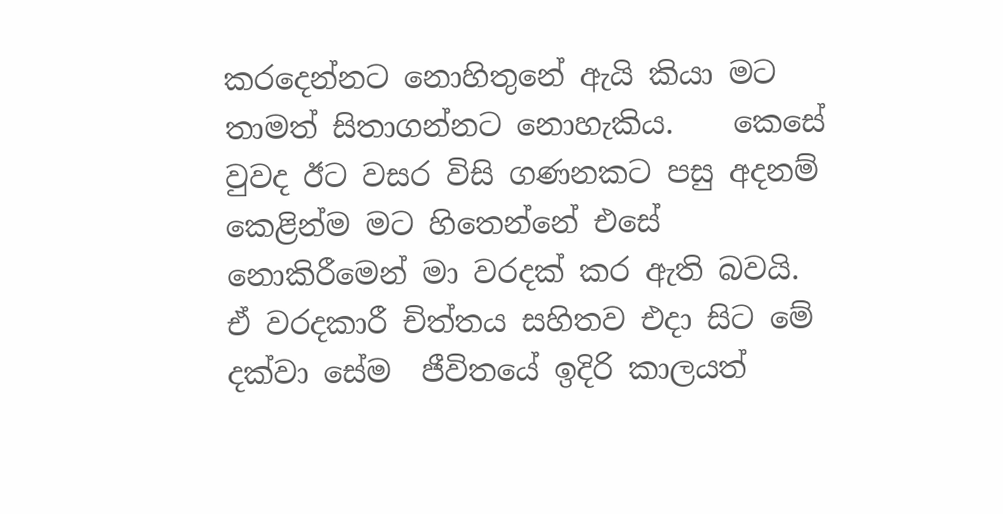කරදෙන්නට නොහිතුනේ ඇයි කියා මට තාමත් සිතාගන්නට නොහැකිය.    කෙසේ වුවද ඊට වසර විසි ගණනකට පසු අදනම් කෙළින්ම මට හිතෙන්නේ එසේ නොකිරීමෙන් මා වරදක් කර ඇති බවයි.    ඒ වරදකාරී චිත්තය සහිතව එදා සිට මේ දක්වා සේම  ජීවිතයේ ඉදිරි කාලයත්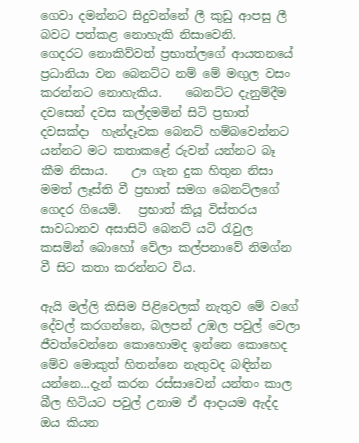ගෙවා දමන්නට සිදුවන්නේ ලී කුඩු ආපසු ලී බවට පත්කළ නොහැකි නිසාවෙනි.     ගෙදරට නොකිව්වත් ප්‍රභාත්ලගේ ආයතනයේ ප්‍රධානියා වන බෙනට්ට නම් මේ මඟුල වසං කරන්නට නොහැකිය.    බෙනට්ට දැනුම්දීම දවසෙන් දවස කල්දමමින් සිටි ප්‍රභාත් දවසක්දා  හැන්දෑවක බෙනට් හම්බවෙන්නට යන්නට මට කතාකළේ රුවන් යන්නට බෑ කීම නිසාය.    ඌ ගැන දුක හිතුන නිසා මමත් ලෑස්ති වී ප්‍රභාත් සමග බෙනට්ලගේ ගෙදර ගියෙමි.   ප්‍රභාත් කියූ විස්තරය සාවධානව අසාසිටි බෙනට් යටි රැවුල කසමින් බොහෝ වේලා කල්පනාවේ නිමග්න වී සිට කතා කරන්නට විය.

ඇයි මල්ලි කිසිම පිළිවෙලක් නැතුව මේ වගේ දේවල් කරගන්නෙ, බලපන් උඹල පවුල් වෙලා ජීවත්වෙන්නෙ කොහොමද ඉන්නෙ කොහෙද මේව මොකුත් හිතන්නෙ නැතුවද බඳින්න යන්නෙ...දැන් කරන රස්සාවෙන් යන්තං කාල බීල හිටියට පවුල් උනාම ඒ ආදායම ඇද්ද ඔය කියන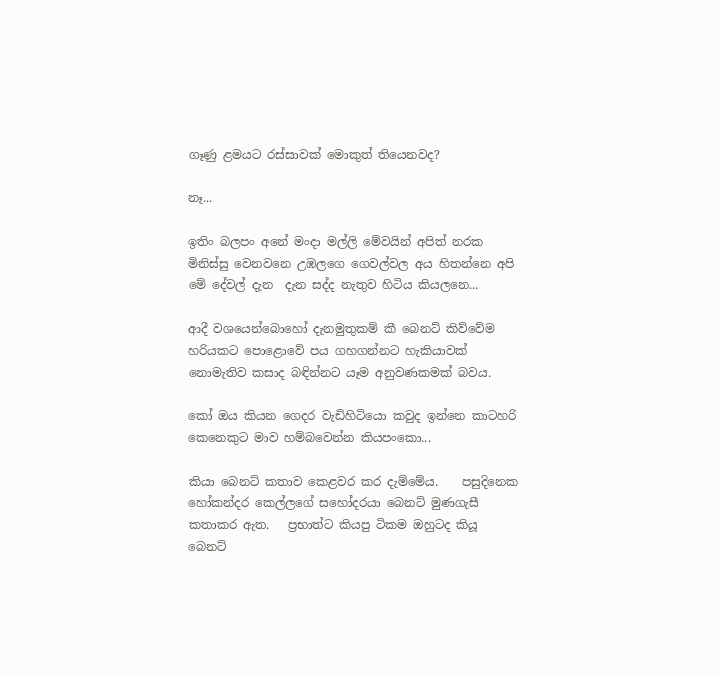ගෑණු ළමයට රස්සාවක් මොකුත් තියෙනවද?

නෑ...

ඉතිං බලපං අනේ මංදා මල්ලි මේවයින් අපිත් නරක මිනිස්සු වෙනවනෙ උඹලගෙ ගෙවල්වල අය හිතන්නෙ අපි මේ දේවල් දැන  දැන සද්ද නැතුව හිටිය කියලනෙ...

ආදී වශයෙන්බොහෝ දැනමුතුකම් කී බෙනට් කිව්වේම හරියකට පොළොවේ පය ගහගන්නට හැකියාවක් නොමැතිව කසාද බඳින්නට යෑම අනුවණකමක් බවය.

කෝ ඔය කියන ගෙදර වැඩිහිටියො කවුද ඉන්නෙ කාටහරි කෙනෙකුට මාව හම්බවෙන්න කියපංකො...

කියා බෙනට් කතාව කෙළවර කර දැම්මේය.    පසුදිනෙක හෝකන්දර කෙල්ලගේ සහෝදරයා බෙනට් මුණගැසී කතාකර ඇත.   ප්‍රභාත්ට කියපු ටිකම ඔහුටද කියූ බෙනට්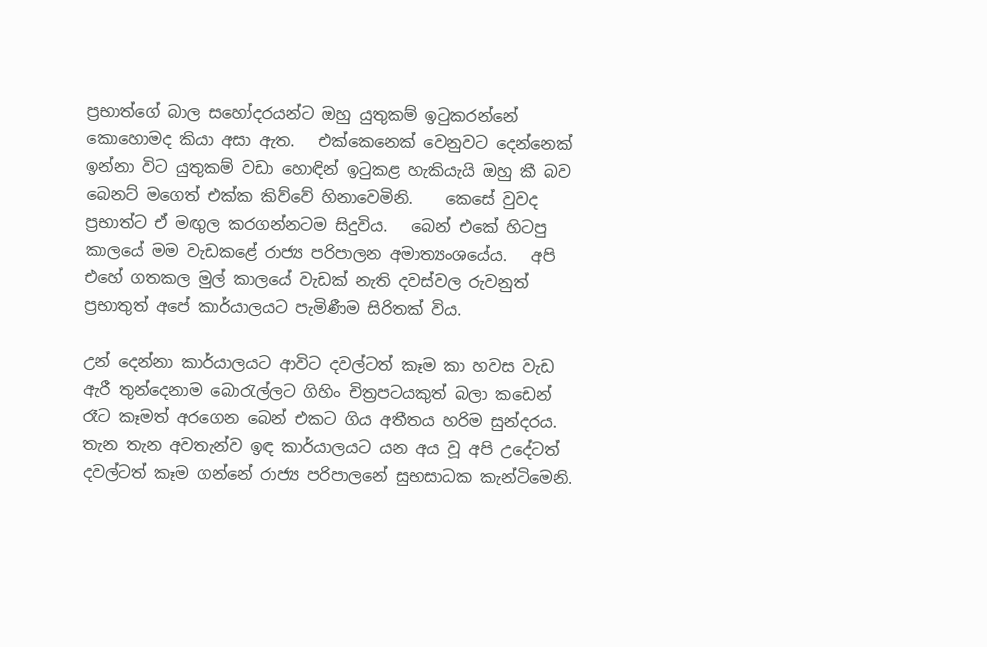ප්‍රභාත්ගේ බාල සහෝදරයන්ට ඔහු යුතුකම් ඉටුකරන්නේ කොහොමද කියා අසා ඇත.   එක්කෙනෙක් වෙනුවට දෙන්නෙක් ඉන්නා විට යුතුකම් වඩා හොඳින් ඉටුකළ හැකියැයි ඔහු කී බව බෙනට් මගෙත් එක්ක කිව්වේ හිනාවෙමිනි.    කෙසේ වුවද ප්‍රභාත්ට ඒ මඟුල කරගන්නටම සිදුවිය.   බෙන් එකේ හිටපු  කාලයේ මම වැඩකළේ රාජ්‍ය පරිපාලන අමාත්‍යංශයේය.   අපි එහේ ගතකල මුල් කාලයේ වැඩක් නැති දවස්වල රුවනුත් ප්‍රභාතුත් අපේ කාර්යාලයට පැමිණීම සිරිතක් විය.

උන් දෙන්නා කාර්යාලයට ආවිට දවල්ටත් කෑම කා හවස වැඩ ඇරී තුන්දෙනාම බොරැල්ලට ගිහිං චිත්‍රපටයකුත් බලා කඩෙන් රෑට කෑමත් අරගෙන බෙන් එකට ගිය අතීතය හරිම සුන්දරය.   තැන තැන අවතැන්ව ඉඳ කාර්යාලයට යන අය වූ අපි උදේටත් දවල්ටත් කෑම ගන්නේ රාජ්‍ය පරිපාලනේ සුභසාධක කැන්ටිමෙනි.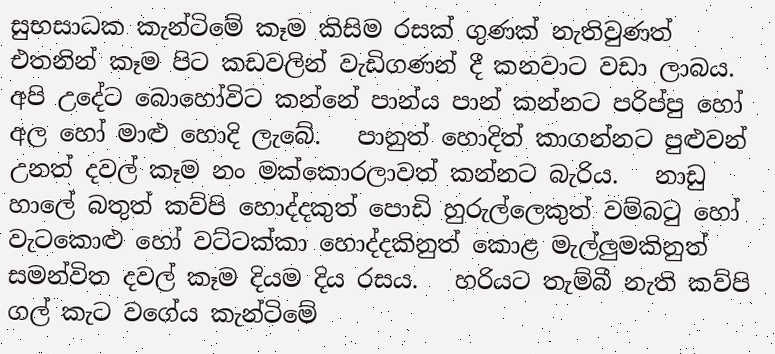සුභසාධක කැන්ටිමේ කෑම කිසිම රසක් ගුණක් නැතිවුණත් එතනින් කෑම පිට කඩවලින් වැඩිගණන් දී කනවාට වඩා ලාබය.      අපි උදේට බොහෝවිට කන්නේ පාන්ය පාන් කන්නට පරිප්පු හෝ අල හෝ මාළු හොදි ලැබේ.   පානුත් හොදිත් කාගන්නට පුළුවන් උනත් දවල් කෑම නං මක්කොරලාවත් කන්නට බැරිය.   නාඩු හාලේ බතුත් කව්පි හොද්දකුත් පොඩි හුරුල්ලෙකුත් වම්බටු හෝ වැටකොළු හෝ වට්ටක්කා හොද්දකිනුත් කොළ මැල්ලුමකිනුත් සමන්විත දවල් කෑම දියම දිය රසය.   හරියට තැම්බී නැති කව්පි ගල් කැට වගේය කැන්ටිමේ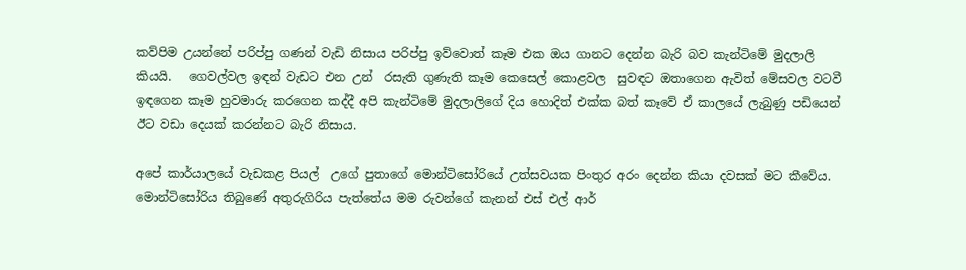කව්පිම උයන්නේ පරිප්පු ගණන් වැඩි නිසාය පරිප්පු ඉව්වොත් කෑම එක ඔය ගානට දෙන්න බැරි බව කැන්ටිමේ මුදලාලි කියයි.   ගෙවල්වල ඉඳන් වැඩට එන උන්  රසැති ගුණැති කෑම කෙසෙල් කොළවල  සුවඳට ඔතාගෙන ඇවිත් මේසවල වටවී ඉඳගෙන කෑම හුවමාරු කරගෙන කද්දී අපි කැන්ටිමේ මුදලාලිගේ දිය හොදිත් එක්ක බත් කෑවේ ඒ කාලයේ ලැබුණු පඩියෙන් ඊට වඩා දෙයක් කරන්නට බැරි නිසාය.

අපේ කාර්යාලයේ වැඩකළ පියල්  උගේ පුතාගේ මොන්ටිසෝරියේ උත්සවයක පිංතුර අරං දෙන්න කියා දවසක් මට කීවේය.    මොන්ටිසෝරිය තිබුණේ අතුරුගිරිය පැත්තේය මම රුවන්ගේ කැනන් එස් එල් ආර්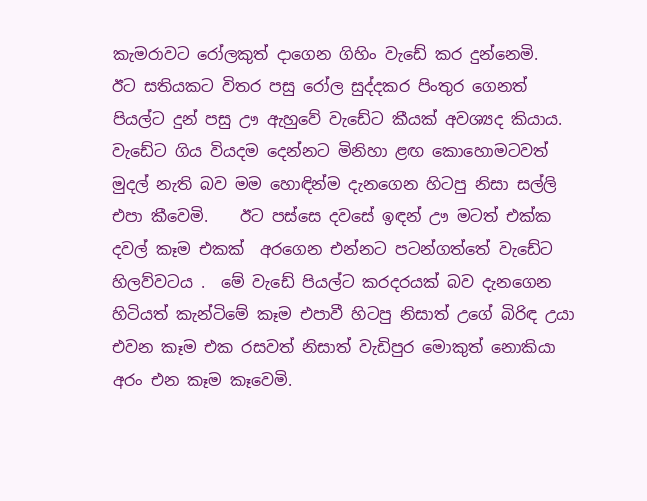කැමරාවට රෝලකුත් දාගෙන ගිහිං වැඩේ කර දුන්නෙමි.    ඊට සතියකට විතර පසු රෝල සුද්දකර පිංතුර ගෙනත් පියල්ට දුන් පසු ඌ ඇහුවේ වැඩේට කීයක් අවශ්‍යද කියාය.   වැඩේට ගිය වියදම දෙන්නට මිනිහා ළඟ කොහොමටවත් මුදල් නැති බව මම හොඳින්ම දැනගෙන හිටපු නිසා සල්ලි එපා කීවෙමි.    ඊට පස්සෙ දවසේ ඉඳන් ඌ මටත් එක්ක දවල් කෑම එකක්  අරගෙන එන්නට පටන්ගත්තේ වැඩේට හිලව්වටය .  මේ වැඩේ පියල්ට කරදරයක් බව දැනගෙන හිටියත් කැන්ටිමේ කෑම එපාවී හිටපු නිසාත් උගේ බිරිඳ උයා එවන කෑම එක රසවත් නිසාත් වැඩිපුර මොකුත් නොකියා අරං එන කෑම කෑවෙමි.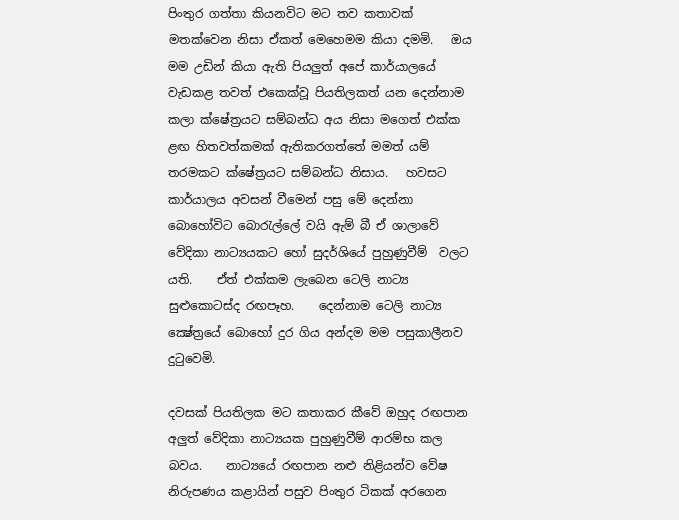පිංතුර ගත්තා කියනවිට මට තව කතාවක් මතක්වෙන නිසා ඒකත් මෙහෙමම කියා දමමි.   ඔය මම උඩින් කියා ඇති පියලුත් අපේ කාර්යාලයේ වැඩකළ තවත් එකෙක්වූ පියතිලකත් යන දෙන්නාම කලා ක්ෂේත්‍රයට සම්බන්ධ අය නිසා මගෙත් එක්ක ළඟ හිතවත්කමක් ඇතිකරගත්තේ මමත් යම් තරමකට ක්ෂේත්‍රයට සම්බන්ධ නිසාය.   හවසට කාර්යාලය අවසන් වීමෙන් පසු මේ දෙන්නා බොහෝවිට බොරැල්ලේ වයි ඇම් බී ඒ ශාලාවේ වේදිකා නාට්‍යයකට හෝ සුදර්ශියේ පුහුණුවීම්  වලට යති.    ඒත් එක්කම ලැබෙන ටෙලි නාට්‍ය සුළුකොටස්ද රඟපෑහ.    දෙන්නාම ටෙලි නාට්‍ය ක්‍ෂේත්‍රයේ බොහෝ දුර ගිය අන්දම මම පසුකාලීනව දුටුවෙමි.

දවසක් පියතිලක මට කතාකර කීවේ ඔහුද රඟපාන අලුත් වේදිකා නාට්‍යයක පුහුණුවීම් ආරම්භ කල බවය.    නාට්‍යයේ රඟපාන නළු නිළියන්ව වේෂ නිරුපණය කළායින් පසුව පිංතුර ටිකක් අරගෙන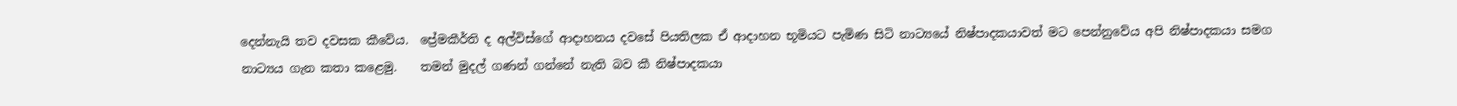දෙන්නැයි තව දවසක කීවේය.  ප්‍රේමකීර්ති ද අල්විස්ගේ ආදාහනය දවසේ පියතිලක ඒ ආදාහන භූමියට පැමිණ සිටි නාට්‍යයේ නිෂ්පාදකයාවත් මට පෙන්නුවේය අපි නිෂ්පාදකයා සමග නාට්‍යය ගැන කතා කළෙමු.    තමන් මුදල් ගණන් ගන්නේ නැති බව කී නිෂ්පාදකයා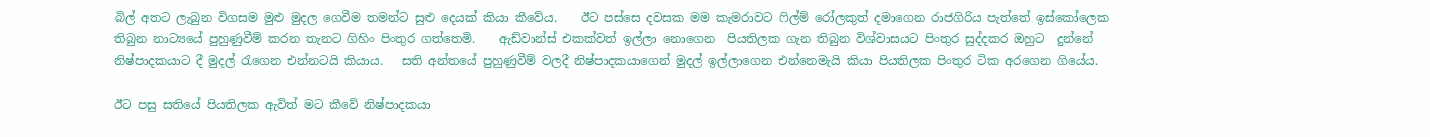බිල් අතට ලැබුන විගසම මුළු මුදල ගෙවීම තමන්ට සුළු දෙයක් කියා කීවේය.    ඊට පස්සෙ දවසක මම කැමරාවට ෆිල්ම් රෝලකුත් දමාගෙන රාජගිරිය පැත්තේ ඉස්කෝලෙක තිබුන නාට්‍යයේ පුහුණුවීම් කරන තැනට ගිහිං පිංතුර ගත්තෙමි.    ඇඩ්වාන්ස් එකක්වත් ඉල්ලා නොගෙන  පියතිලක ගැන තිබුන විශ්වාසයට පිංතුර සුද්දකර ඔහුට  දුන්නේ නිෂ්පාදකයාට දී මුදල් රැගෙන එන්නටයි කියාය.   සති අන්තයේ පුහුණුවීම් වලදී නිෂ්පාදකයාගෙන් මුදල් ඉල්ලාගෙන එන්නෙමැයි කියා පියතිලක පිංතුර ටික අරගෙන ගියේය.

ඊට පසු සතියේ පියතිලක ඇවිත් මට කීවේ නිෂ්පාදකයා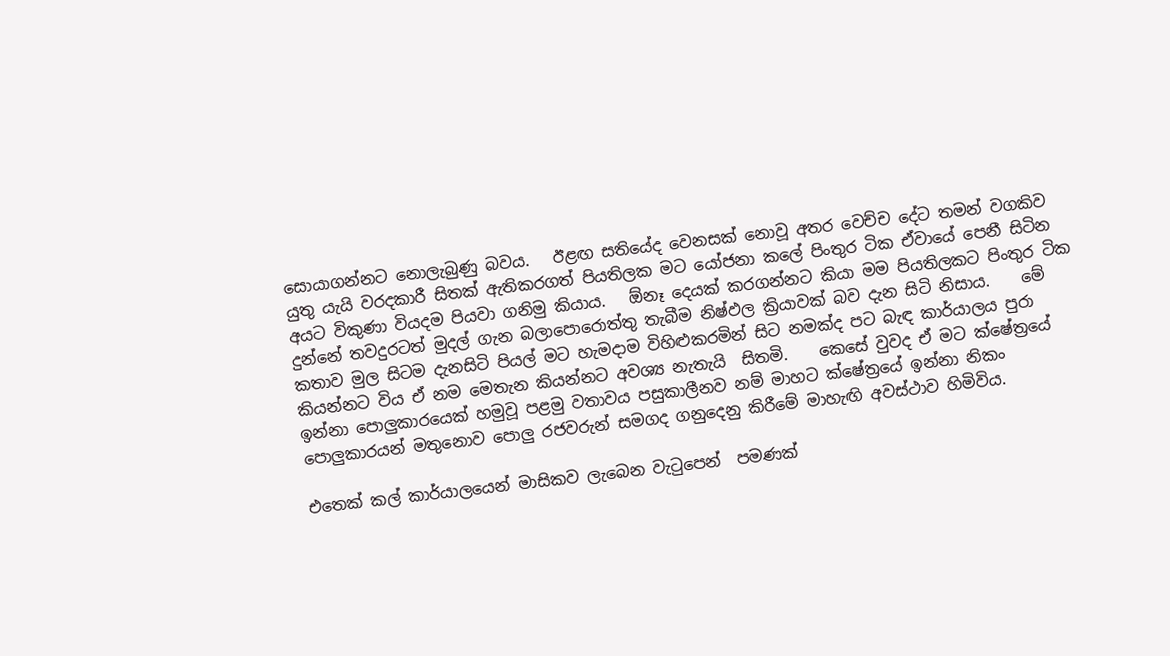සොයාගන්නට නොලැබුණු බවය.   ඊළඟ සතියේද වෙනසක් නොවූ අතර වෙච්ච දේට තමන් වගකිව යුතු යැයි වරදකාරී සිතක් ඇතිකරගත් පියතිලක මට යෝජනා කලේ පිංතුර ටික ඒවායේ පෙනී සිටින අයට විකුණා වියදම පියවා ගනිමු කියාය.   ඕනෑ දෙයක් කරගන්නට කියා මම පියතිලකට පිංතුර ටික දුන්නේ තවදුරටත් මුදල් ගැන බලාපොරොත්තු තැබීම නිෂ්ඵල ක්‍රියාවක් බව දැන සිටි නිසාය.    මේ කතාව මුල සිටම දැනසිටි පියල් මට හැමදාම විහිළුකරමින් සිට නමක්ද පට බැඳ කාර්යාලය පුරා කියන්නට විය ඒ නම මෙතැන කියන්නට අවශ්‍ය නැතැයි  සිතමි.    කෙසේ වුවද ඒ මට ක්ෂේත්‍රයේ ඉන්නා පොලුකාරයෙක් හමුවූ පළමු වතාවය පසුකාලීනව නම් මාහට ක්ෂේත්‍රයේ ඉන්නා නිකං පොලුකාරයන් මතුනොව පොලු රජවරුන් සමගද ගනුදෙනු කිරීමේ මාහැඟි අවස්ථාව හිමිවිය.

එතෙක් කල් කාර්යාලයෙන් මාසිකව ලැබෙන වැටුපෙන්  පමණක්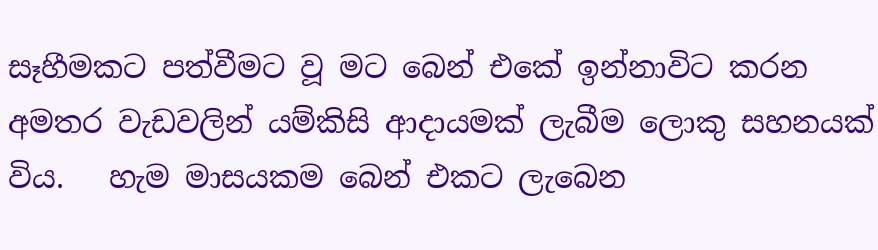සෑහීමකට පත්වීමට වූ මට බෙන් එකේ ඉන්නාවිට කරන අමතර වැඩවලින් යම්කිසි ආදායමක් ලැබීම ලොකු සහනයක් විය.   හැම මාසයකම බෙන් එකට ලැබෙන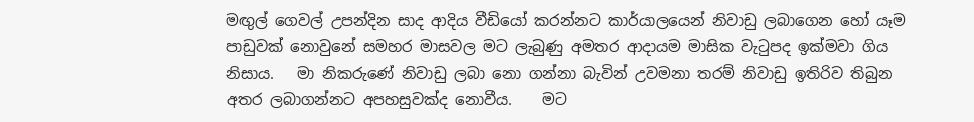මඟුල් ගෙවල් උපන්දින සාද ආදිය වීඩියෝ කරන්නට කාර්යාලයෙන් නිවාඩු ලබාගෙන හෝ යෑම පාඩුවක් නොවුනේ සමහර මාසවල මට ලැබුණු අමතර ආදායම මාසික වැටුපද ඉක්මවා ගිය නිසාය.   මා නිකරුණේ නිවාඩු ලබා නො ගන්නා බැවින් උවමනා තරම් නිවාඩු ඉතිරිව තිබුන අතර ලබාගන්නට අපහසුවක්ද නොවීය.    මට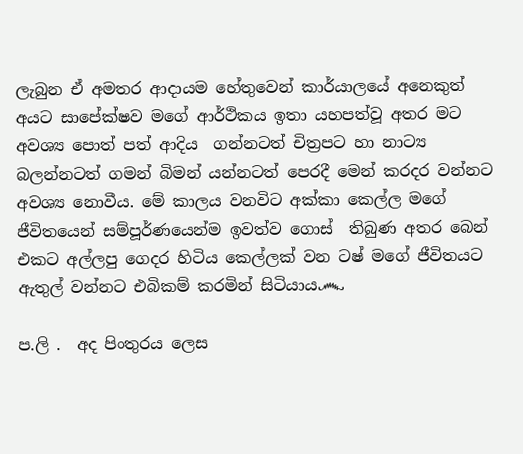ලැබුන ඒ අමතර ආදායම හේතුවෙන් කාර්යාලයේ අනෙකුත් අයට සාපේක්ෂව මගේ ආර්ථිකය ඉතා යහපත්වූ අතර මට අවශ්‍ය පොත් පත් ආදිය  ගන්නටත් චිත්‍රපට හා නාට්‍ය  බලන්නටත් ගමන් බිමන් යන්නටත් පෙරදී මෙන් කරදර වන්නට අවශ්‍ය නොවීය. මේ කාලය වනවිට අක්කා කෙල්ල මගේ ජීවිතයෙන් සම්පූර්ණයෙන්ම ඉවත්ව ගොස්  තිබුණ අතර බෙන් එකට අල්ලපු ගෙදර හිටිය කෙල්ලක් වන ටෂ් මගේ ජීවිතයට ඇතුල් වන්නට එබිකම් කරමින් සිටියාය෴

ප.ලි .  අද පිංතුරය ලෙස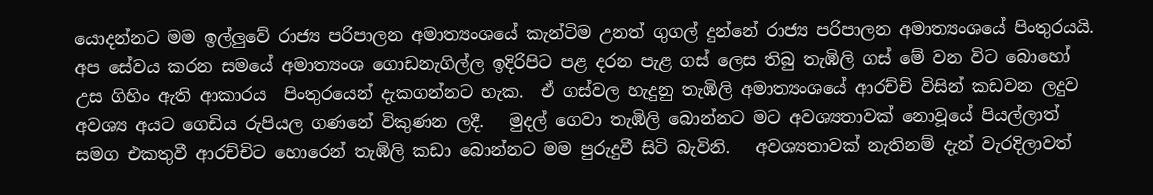යොදන්නට මම ඉල්ලුවේ රාජ්‍ය පරිපාලන අමාත්‍යංශයේ කැන්ටිම උනත් ගුගල් දුන්නේ රාජ්‍ය පරිපාලන අමාත්‍යංශයේ පිංතුරයයි.    අප සේවය කරන සමයේ අමාත්‍යංශ ගොඩනැගිල්ල ඉදිරිපිට පළ දරන පැළ ගස් ලෙස තිබු තැඹිලි ගස් මේ වන විට බොහෝ උස ගිහිං ඇති ආකාරය  පිංතුරයෙන් දැකගන්නට හැක.  ඒ ගස්වල හැදුනු තැඹිලි අමාත්‍යංශයේ ආරච්චි විසින් කඩවන ලදුව අවශ්‍ය අයට ගෙඩිය රුපියල ගණනේ විකුණන ලදී.   මුදල් ගෙවා තැඹිලි බොන්නට මට අවශ්‍යතාවක් නොවූයේ පියල්ලාත් සමග එකතුවී ආරච්චිට හොරෙන් තැඹිලි කඩා බොන්නට මම පුරුදුවී සිටි බැවිනි.   අවශ්‍යතාවක් නැතිනම් දැන් වැරදිලාවත්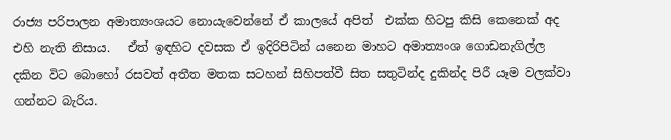රාජ්‍ය පරිපාලන අමාත්‍යංශයට නොයැවෙන්නේ ඒ කාලයේ අපිත්  එක්ක හිටපු කිසි කෙනෙක් අද එහි නැති නිසාය.   ඒත් ඉඳහිට දවසක ඒ ඉදිරිපිටින් යනෙන මාහට අමාත්‍යංශ ගොඩනැගිල්ල දකින විට බොහෝ රසවත් අතීත මතක සටහන් සිහිපත්වී සිත සතුටින්ද දුකින්ද පිරී යෑම වලක්වා ගන්නට බැරිය.